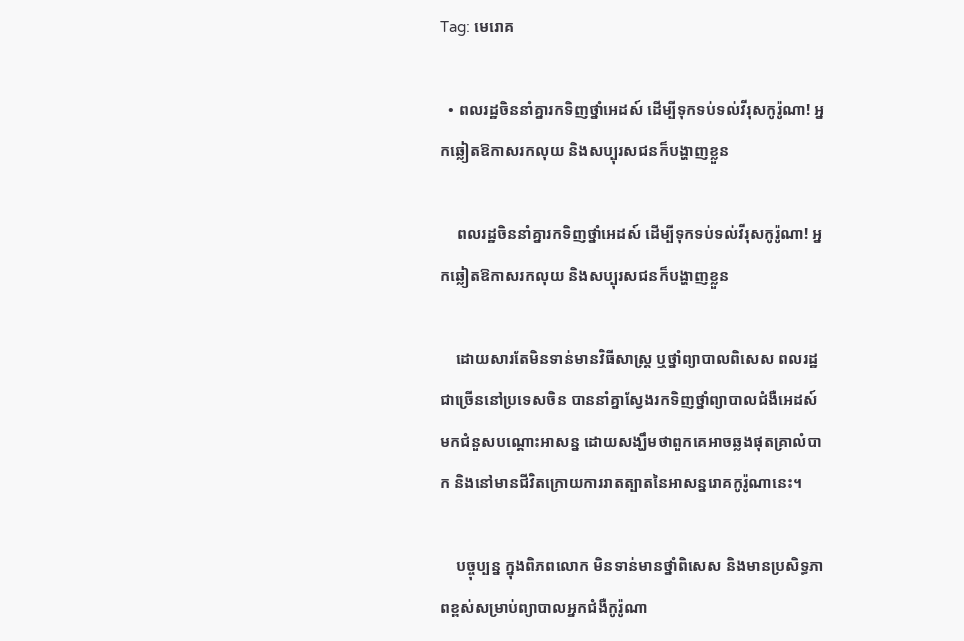Tag: មេរោគ

  • ពលរដ្ឋចិននាំគ្នារកទិញថ្នាំអេដស៍ ដើម្បីទុកទប់ទល់វីរុសកូរ៉ូណា! អ្នកឆ្លៀតឱកាសរកលុយ និងសប្បុរសជនក៏បង្ហាញខ្លួន

    ពលរដ្ឋចិននាំគ្នារកទិញថ្នាំអេដស៍ ដើម្បីទុកទប់ទល់វីរុសកូរ៉ូណា! អ្នកឆ្លៀតឱកាសរកលុយ និងសប្បុរសជនក៏បង្ហាញខ្លួន

    ដោយសារតែមិនទាន់មានវិធីសាស្ត្រ ឬថ្នាំព្យាបាលពិសេស ពលរដ្ឋជាច្រើននៅប្រទេសចិន បាននាំគ្នាស្វែងរកទិញថ្នាំព្យាបាលជំងឺអេដស៍មកជំនួសបណ្ដោះអាសន្ន ដោយសង្ឃឹមថាពួកគេអាចឆ្លងផុតគ្រាលំបាក និងនៅមានជីវិតក្រោយការរាតត្បាតនៃអាសន្នរោគកូរ៉ូណានេះ។

    បច្ចុប្បន្ន ក្នុងពិភពលោក មិនទាន់មានថ្នាំពិសេស និងមានប្រសិទ្ធភាពខ្ពស់សម្រាប់ព្យាបាលអ្នកជំងឺកូរ៉ូណា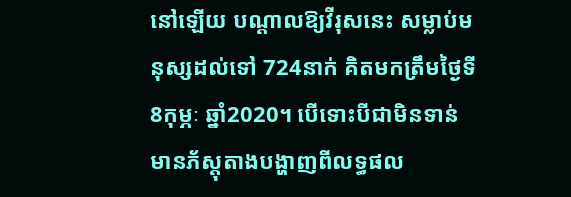នៅឡើយ បណ្ដាលឱ្យវីរុសនេះ សម្លាប់មនុស្សដល់ទៅ 724នាក់ គិតមកត្រឹមថ្ងៃទី8កុម្ភៈ ឆ្នាំ2020។ បើទោះបីជាមិនទាន់មានភ័ស្ដុតាងបង្ហាញពីលទ្ធផល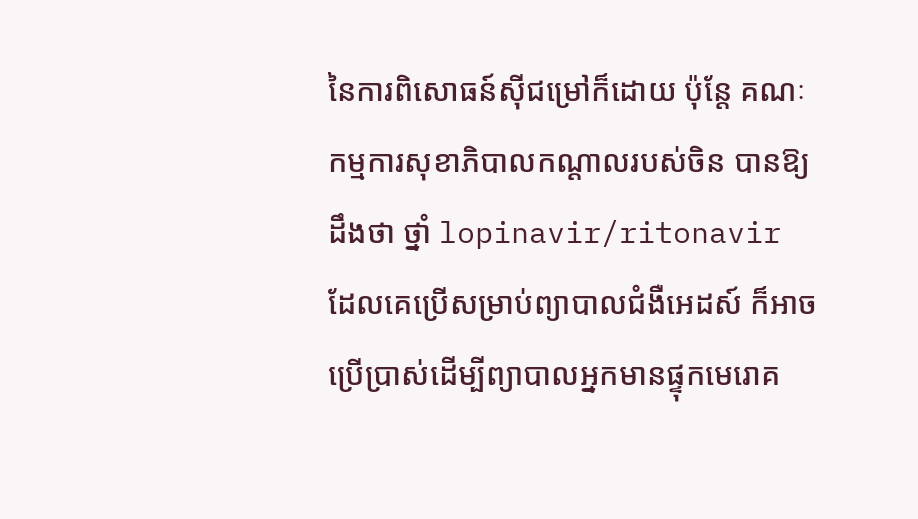នៃការពិសោធន៍ស៊ីជម្រៅក៏ដោយ ប៉ុន្តែ គណៈកម្មការសុខាភិបាលកណ្ដាលរបស់ចិន បានឱ្យដឹងថា ថ្នាំ lopinavir/ritonavir ដែលគេប្រើសម្រាប់ព្យាបាលជំងឺអេដស៍ ក៏អាចប្រើប្រាស់ដើម្បីព្យាបាលអ្នកមានផ្ទុកមេរោគ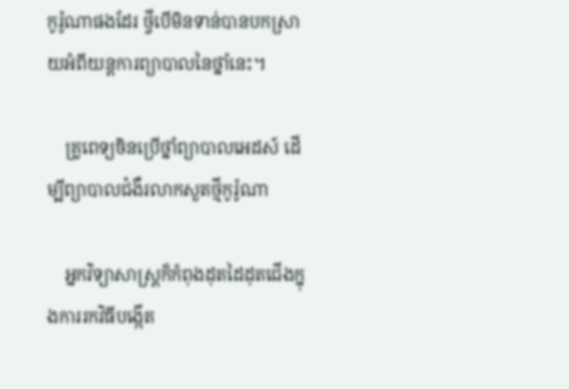កូរ៉ូណាផងដែរ ថ្វីបើមិនទាន់បានបកស្រាយអំពីយន្តការព្យាបាលនៃថ្នាំនេះ។

    គ្រូពេទ្យចិនប្រើថ្នាំព្យាបាលអេដស៍ ដើម្បីព្យាបាលជំងឺរលាកសួតថ្មីកូរ៉ូណា

    អ្នកវិទ្យាសាស្ត្រក៏កំពុងដុតដៃដុតជើងក្នុងការរកវិធីបង្កើត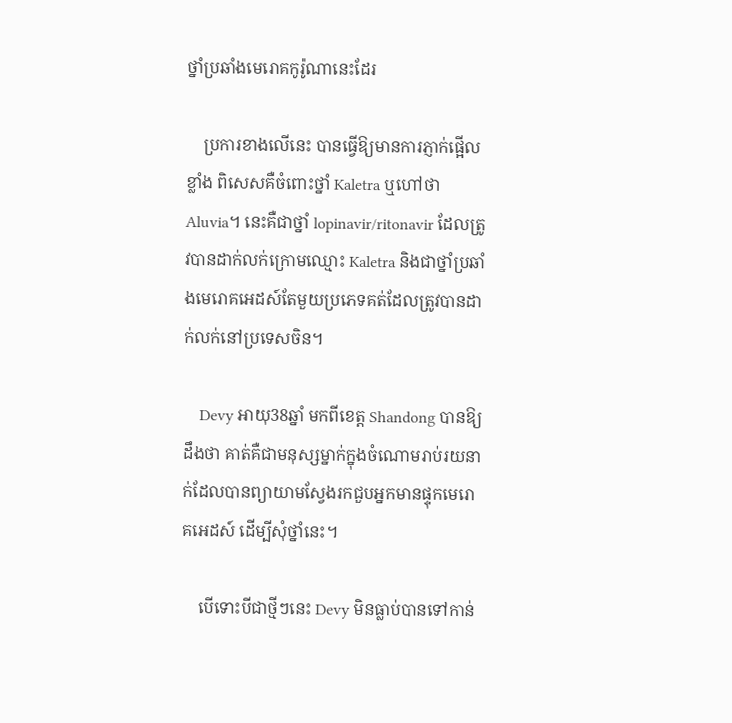ថ្នាំប្រឆាំងមេរោគកូរ៉ូណានេះដែរ

    ប្រការខាងលើនេះ បានធ្វើឱ្យមានការភ្ញាក់ផ្អើលខ្លាំង ពិសេសគឺចំពោះថ្នាំ Kaletra ឬហៅថា Aluvia។ នេះគឺជាថ្នាំ lopinavir/ritonavir ដែលត្រូវបានដាក់លក់ក្រោមឈ្មោះ Kaletra និងជាថ្នាំប្រឆាំងមេរោគអេដស៍តែមួយប្រភេទគត់ដែលត្រូវបានដាក់លក់នៅប្រទេសចិន។

    Devy អាយុ38ឆ្នាំ មកពីខេត្ត Shandong បានឱ្យដឹងថា គាត់គឺជាមនុស្សម្នាក់ក្នុងចំណោមរាប់រយនាក់ដែលបានព្យាយាមស្វែងរកជួបអ្នកមានផ្ទុកមេរោគអេដស៍ ដើម្បីសុំថ្នាំនេះ។

    បើទោះបីជាថ្មីៗនេះ Devy មិនធ្លាប់បានទៅកាន់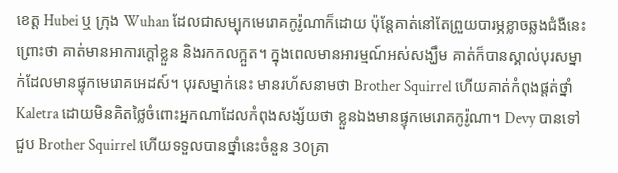ខេត្ត Hubei ឬ ក្រុង Wuhan ដែលជាសម្បុកមេរោគកូរ៉ូណាក៏ដោយ ប៉ុន្តែគាត់នៅតែព្រួយបារម្ភខ្លាចឆ្លងជំងឺនេះ ព្រោះថា គាត់មានអាការក្ដៅខ្លួន និងរកកលក្អួត។ ក្នុងពេលមានអារម្មណ៍អស់សង្ឃឹម គាត់ក៏បានស្គាល់បុរសម្នាក់ដែលមានផ្ទុកមេរោគអេដស៍។ បុរសម្នាក់នេះ មានរហ័សនាមថា Brother Squirrel ហើយគាត់កំពុងផ្ដត់ថ្នាំ Kaletra ដោយមិនគិតថ្លៃចំពោះអ្នកណាដែលកំពុងសង្ស័យថា ខ្លួនឯងមានផ្ទុកមេរោគកូរ៉ូណា។ Devy បានទៅជួប Brother Squirrel ហើយទទួលបានថ្នាំនេះចំនួន 30គ្រា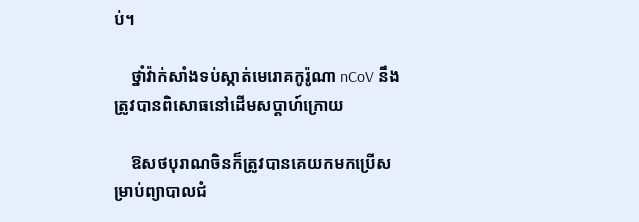ប់។

    ថ្នាំវ៉ាក់សាំងទប់ស្កាត់មេរោគកូរ៉ូណា nCoV នឹងត្រូវបានពិសោធនៅដើមសប្ដាហ៍ក្រោយ

    ឱសថបុរាណចិនក៏ត្រូវបានគេយកមកប្រើសម្រាប់ព្យាបាលជំ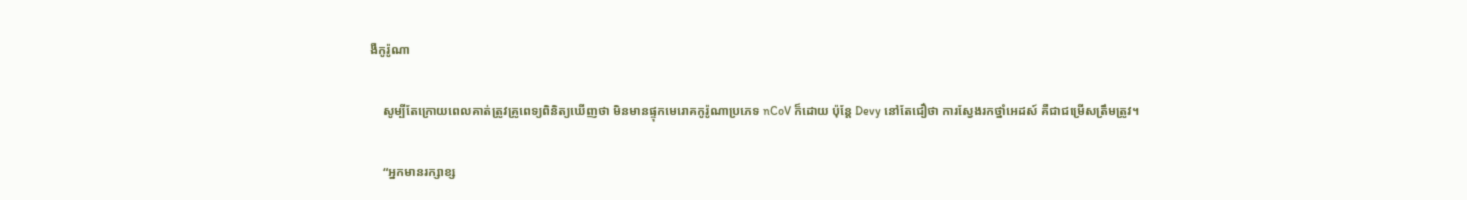ងឺកូរ៉ូណា

    សូម្បីតែក្រោយពេលគាត់ត្រូវគ្រូពេទ្យពិនិត្យឃើញថា មិនមានផ្ទុកមេរោគកូរ៉ូណាប្រភេទ nCoV ក៏ដោយ ប៉ុន្តែ Devy នៅតែជឿថា ការស្វែងរកថ្នាំអេដស៍ គឺជាជម្រើសត្រឹមត្រូវ។

    “អ្នកមានរក្សាខ្ស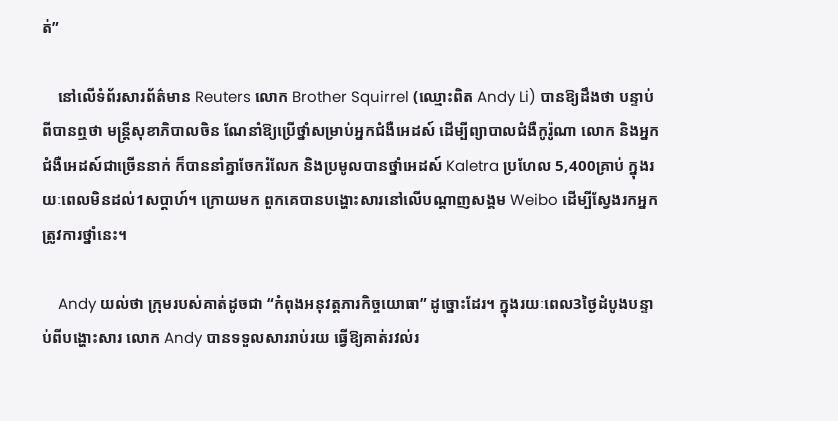ត់”

    នៅលើទំព័រសារព័ត៌មាន Reuters លោក Brother Squirrel (ឈ្មោះពិត Andy Li) បានឱ្យដឹងថា បន្ទាប់ពីបានឮថា មន្ត្រីសុខាភិបាលចិន ណែនាំឱ្យប្រើថ្នាំសម្រាប់អ្នកជំងឺអេដស៍ ដើម្បីព្យាបាលជំងឺកូរ៉ូណា លោក និងអ្នកជំងឺអេដស៍ជាច្រើននាក់ ក៏បាននាំគ្នាចែករំលែក និងប្រមូលបានថ្នាំអេដស៍ Kaletra ប្រហែល 5,400គ្រាប់ ក្នុងរយៈពេលមិនដល់1សប្ដាហ៍។ ក្រោយមក ពួកគេបានបង្ហោះសារនៅលើបណ្ដាញសង្គម Weibo ដើម្បីស្វែងរកអ្នកត្រូវការថ្នាំនេះ។

    Andy យល់ថា ក្រុមរបស់គាត់ដូចជា “កំពុងអនុវត្តភារកិច្ចយោធា” ដូច្នោះដែរ។ ក្នុងរយៈពេល3ថ្ងៃដំបូងបន្ទាប់ពីបង្ហោះសារ លោក Andy បានទទួលសាររាប់រយ ធ្វើឱ្យគាត់រវល់រ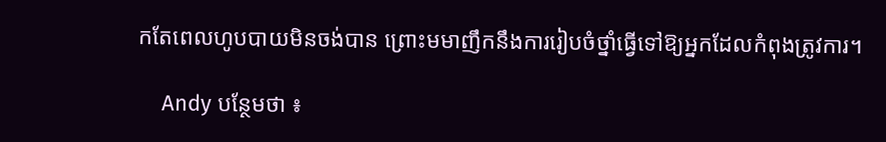កតែពេលហូបបាយមិនចង់បាន ព្រោះមមាញឹកនឹងការរៀបចំថ្នាំធ្វើទៅឱ្យអ្នកដែលកំពុងត្រូវការ។

    Andy បន្ថែមថា ៖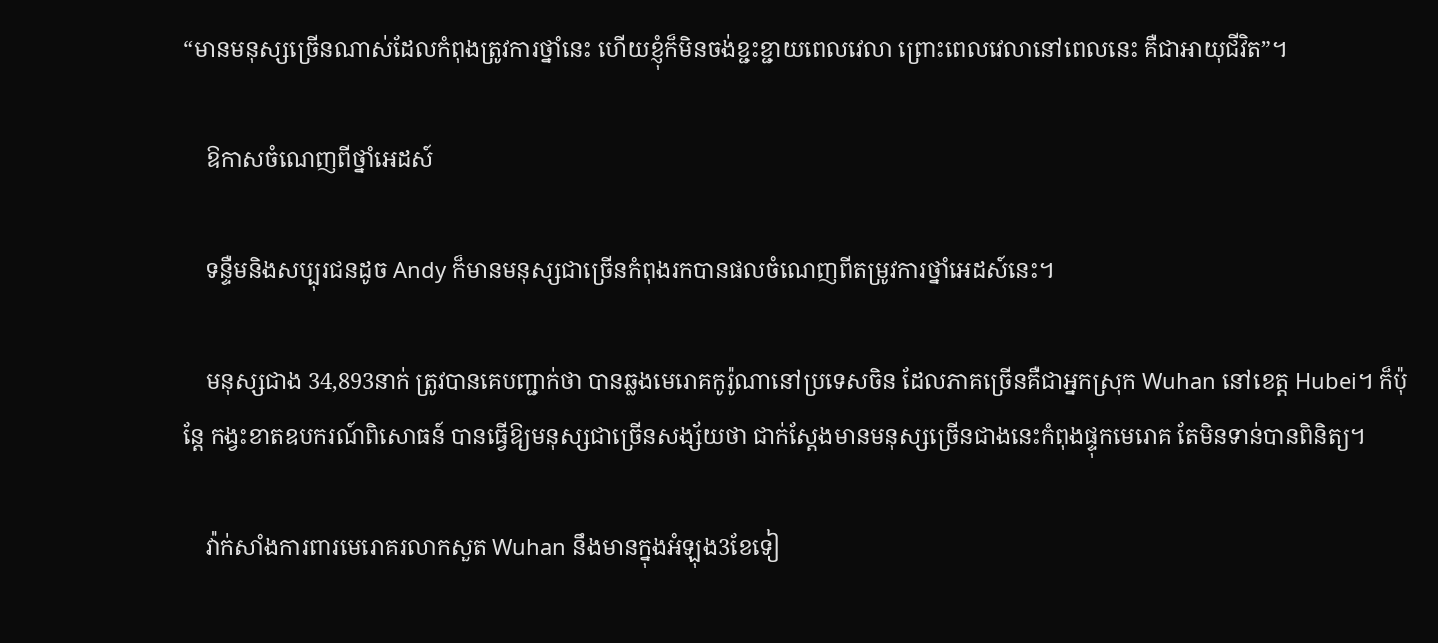“មានមនុស្សច្រើនណាស់ដែលកំពុងត្រូវការថ្នាំនេះ ហើយខ្ញុំក៏មិនចង់ខ្ជះខ្ជាយពេលវេលា ព្រោះពេលវេលានៅពេលនេះ គឺជាអាយុជីវិត”។

    ឱកាសចំណេញពីថ្នាំអេដស៍

    ទន្ទឺមនិងសប្បុរជនដូច Andy ក៏មានមនុស្សជាច្រើនកំពុងរកបានផលចំណេញពីតម្រូវការថ្នាំអេដស៍នេះ។

    មនុស្សជាង 34,893នាក់ ត្រូវបានគេបញ្ជាក់ថា បានឆ្លងមេរោគកូរ៉ូណានៅប្រទេសចិន ដែលភាគច្រើនគឺជាអ្នកស្រុក Wuhan នៅខេត្ត Hubei។ ក៏ប៉ុន្តែ កង្វះខាតឧបករណ៍ពិសោធន៍ បានធ្វើឱ្យមនុស្សជាច្រើនសង្ស័យថា ជាក់ស្ដែងមានមនុស្សច្រើនជាងនេះកំពុងផ្ទុកមេរោគ តែមិនទាន់បានពិនិត្យ។

    វ៉ាក់សាំងការពារមេរោគរលាកសួត Wuhan នឹងមានក្នុងអំឡុង3ខែទៀ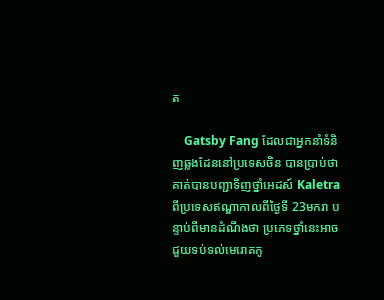ត

    Gatsby Fang ដែលជាអ្នកនាំទំនិញឆ្លងដែននៅប្រទេសចិន បានប្រាប់ថា គាត់បានបញ្ជាទិញថ្នាំអេដស៍ Kaletra ពីប្រទេសឥណ្ឌាកាលពីថ្ងៃទី 23មករា បន្ទាប់ពីមានដំណឹងថា ប្រភេទថ្នាំនេះអាចជួយទប់ទល់មេរោគកូ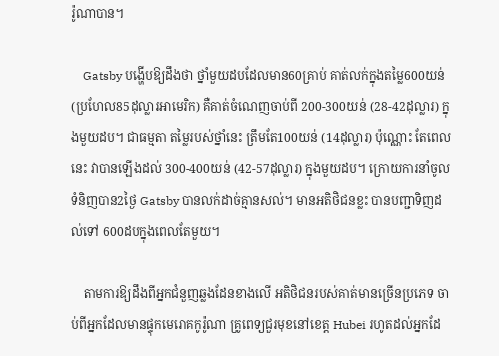រ៉ូណាបាន។

    Gatsby បង្ហើបឱ្យដឹងថា ថ្នាំមួយដបដែលមាន60គ្រាប់ គាត់លក់ក្នុងតម្លៃ600យន់ (ប្រហែល85ដុល្លារអាមេរិក) គឺគាត់ចំណេញចាប់ពី 200-300យន់ (28-42ដុល្លារ) ក្នុងមួយដប។ ជាធម្មតា តម្លៃរបស់ថ្នាំនេះ ត្រឹមតែ100យន់ (14ដុល្លារ) ប៉ុណ្ណោះ តែពេលនេះ វាបានឡើងដល់ 300-400យន់ (42-57ដុល្លារ) ក្នុងមួយដប។ ក្រោយការនាំចូលទំនិញបាន2ថ្ងៃ Gatsby បានលក់ដាច់គ្មានសល់។ មានអតិថិជនខ្លះ បានបញ្ជាទិញដល់ទៅ 600ដបក្នុងពេលតែមួយ។

    តាមការឱ្យដឹងពីអ្នកជំនួញឆ្លងដែនខាងលើ អតិថិជនរបស់គាត់មានច្រើនប្រភេទ ចាប់ពីអ្នកដែលមានផ្ទុកមេរោគកូរ៉ូណា គ្រូពេទ្យជួរមុខនៅខេត្ត Hubei រហូតដល់អ្នកដែ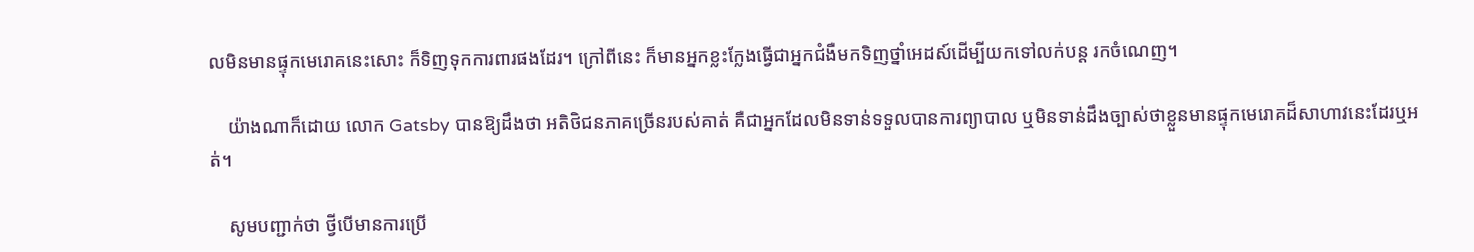លមិនមានផ្ទុកមេរោគនេះសោះ ក៏ទិញទុកការពារផងដែរ។ ក្រៅពីនេះ ក៏មានអ្នកខ្លះក្លែងធ្វើជាអ្នកជំងឺមកទិញថ្នាំអេដស៍ដើម្បីយកទៅលក់បន្ត រកចំណេញ។

    យ៉ាងណាក៏ដោយ លោក Gatsby បានឱ្យដឹងថា អតិថិជនភាគច្រើនរបស់គាត់ គឺជាអ្នកដែលមិនទាន់ទទួលបានការព្យាបាល ឬមិនទាន់ដឹងច្បាស់ថាខ្លួនមានផ្ទុកមេរោគដ៏សាហាវនេះដែរឬអត់។

    សូមបញ្ជាក់ថា ថ្វីបើមានការប្រើ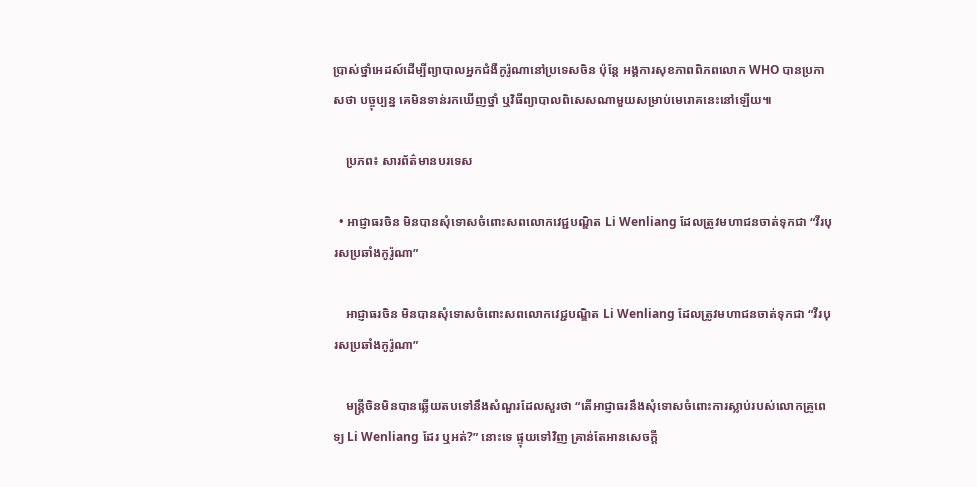ប្រាស់ថ្នាំអេដស៍ដើម្បីព្យាបាលអ្នកជំងឺកូរ៉ូណានៅប្រទេសចិន ប៉ុន្តែ អង្គការសុខភាពពិភពលោក WHO បានប្រកាសថា បច្ចុប្បន្ន គេមិនទាន់រកឃើញថ្នាំ ឬវិធីព្យាបាលពិសេសណាមួយសម្រាប់មេរោគនេះនៅឡើយ៕

    ប្រភព៖ សារព័ត៌មានបរទេស

  • អាជ្ញាធរចិន មិនបានសុំទោសចំពោះសពលោកវេជ្ជបណ្ឌិត Li Wenliang ដែលត្រូវមហាជនចាត់ទុកជា “វីរបុរសប្រឆាំងកូរ៉ូណា”

    អាជ្ញាធរចិន មិនបានសុំទោសចំពោះសពលោកវេជ្ជបណ្ឌិត Li Wenliang ដែលត្រូវមហាជនចាត់ទុកជា “វីរបុរសប្រឆាំងកូរ៉ូណា”

    មន្ត្រីចិនមិនបានឆ្លើយតបទៅនឹងសំណួរដែលសួរថា “តើអាជ្ញាធរនឹងសុំទោសចំពោះការស្លាប់របស់លោកគ្រូពេទ្យ Li Wenliang ដែរ ឬអត់?” នោះទេ ផ្ទុយទៅវិញ គ្រាន់តែអានសេចក្ដី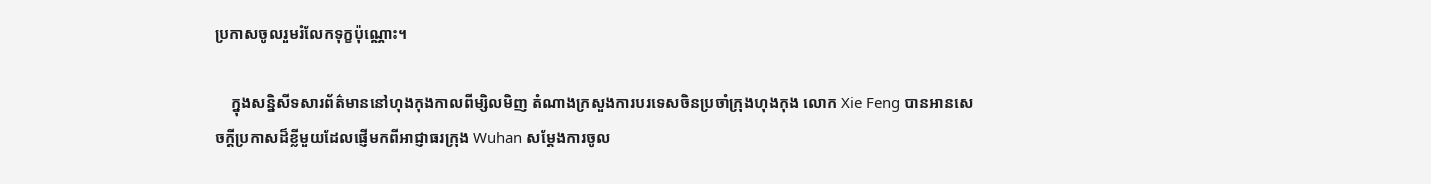ប្រកាសចូលរួមរំលែកទុក្ខប៉ុណ្ណោះ។

    ក្នុងសន្និសីទសារព័ត៌មាននៅហុងកុងកាលពីម្សិលមិញ តំណាងក្រសួងការបរទេសចិនប្រចាំក្រុងហុងកុង លោក Xie Feng បានអានសេចក្ដីប្រកាសដ៏ខ្លីមួយដែលផ្ញើមកពីអាជ្ញាធរក្រុង Wuhan សម្ដែងការចូល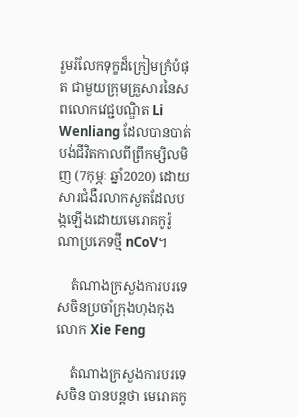រួមរំលែកទុក្ខដ៏ក្រៀមក្រំបំផុត ជាមួយក្រុមគ្រួសារនៃសពលោកវេជ្ជបណ្ឌិត Li Wenliang ដែលបានបាត់បង់ជីវិតកាលពីព្រឹកម្សិលមិញ (7កុម្ភៈ ឆ្នាំ2020) ដោយសារជំងឺរលាកសួតដែលបង្កឡើងដោយមេរោគកូរ៉ូណាប្រភេទថ្មី nCoV។

    តំណាងក្រសួងការបរទេសចិនប្រចាំក្រុងហុងកុង លោក Xie Feng

    តំណាងក្រសួងការបរទេសចិន បានបន្តថា មេរោគកូ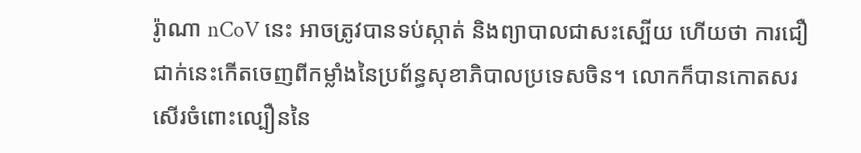រ៉ូាណា nCoV នេះ អាចត្រូវបានទប់ស្កាត់ និងព្យាបាលជាសះស្បើយ ហើយថា ការជឿជាក់នេះកើតចេញពីកម្លាំងនៃប្រព័ន្ធសុខាភិបាលប្រទេសចិន។ លោកក៏បានកោតសរសើរចំពោះល្បឿននៃ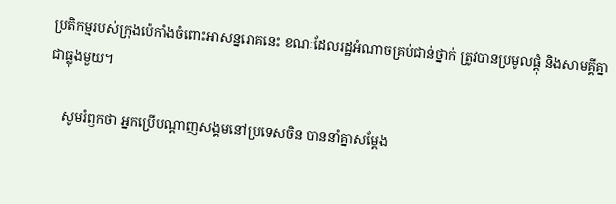ប្រតិកម្មរបស់ក្រុងប៉េកាំងចំពោះអាសន្នរោគនេះ ខណៈដែលរដ្ឋអំណាចគ្រប់ជាន់ថ្នាក់ ត្រូវបានប្រមូលផ្ដុំ និងសាមគ្គីគ្នាជាធ្លុងមួយ។

    សូមរំឭកថា អ្នកប្រើបណ្ដាញសង្គមនៅប្រទេសចិន បាននាំគ្នាសម្ដែង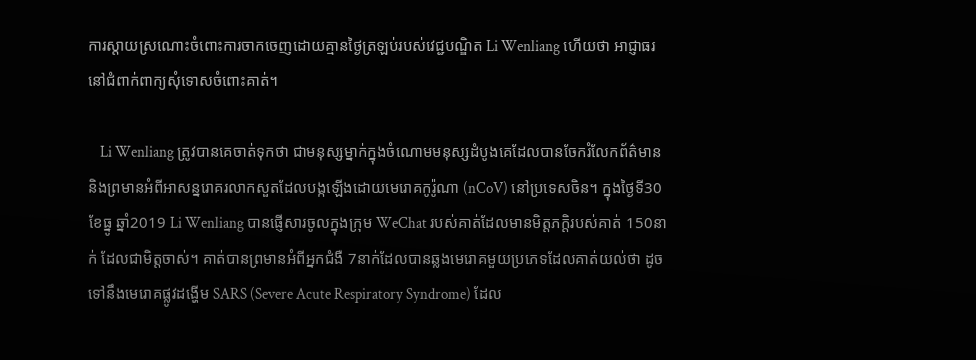ការស្ដាយស្រណោះចំពោះការចាកចេញដោយគ្មានថ្ងៃត្រឡប់របស់វេជ្ជបណ្ឌិត Li Wenliang ហើយថា អាជ្ញាធរនៅជំពាក់ពាក្យសុំទោសចំពោះគាត់។

    Li Wenliang ត្រូវបានគេចាត់ទុកថា ជាមនុស្សម្នាក់ក្នុងចំណោមមនុស្សដំបូងគេដែលបានចែករំលែកព័ត៌មាន និងព្រមានអំពីអាសន្នរោគរលាកសួតដែលបង្កឡើងដោយមេរោគកូរ៉ូណា (nCoV) នៅប្រទេសចិន។ ក្នុងថ្ងៃទី30 ខែធ្នូ ឆ្នាំ2019 Li Wenliang បានផ្ញើសារចូលក្នុងក្រុម WeChat របស់គាត់ដែលមានមិត្តភក្ដិរបស់គាត់ 150នាក់ ដែលជាមិត្តចាស់។ គាត់បានព្រមានអំពីអ្នកជំងឺ 7នាក់ដែលបានឆ្លងមេរោគមួយប្រភេទដែលគាត់យល់ថា ដូចទៅនឹងមេរោគផ្លូវដង្ហើម SARS (Severe Acute Respiratory Syndrome) ដែល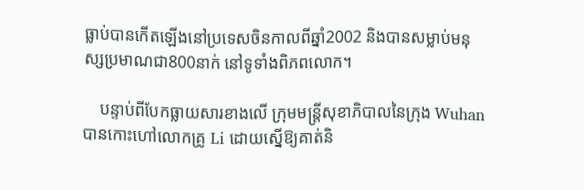ធ្លាប់បានកើតឡើងនៅប្រទេសចិនកាលពីឆ្នាំ2002 និងបានសម្លាប់មនុស្សប្រមាណជា800នាក់ នៅទូទាំងពិភពលោក។

    បន្ទាប់ពីបែកធ្លាយសារខាងលើ ក្រុមមន្ត្រីសុខាភិបាលនៃក្រុង Wuhan បានកោះហៅលោកគ្រូ Li ដោយស្នើឱ្យគាត់និ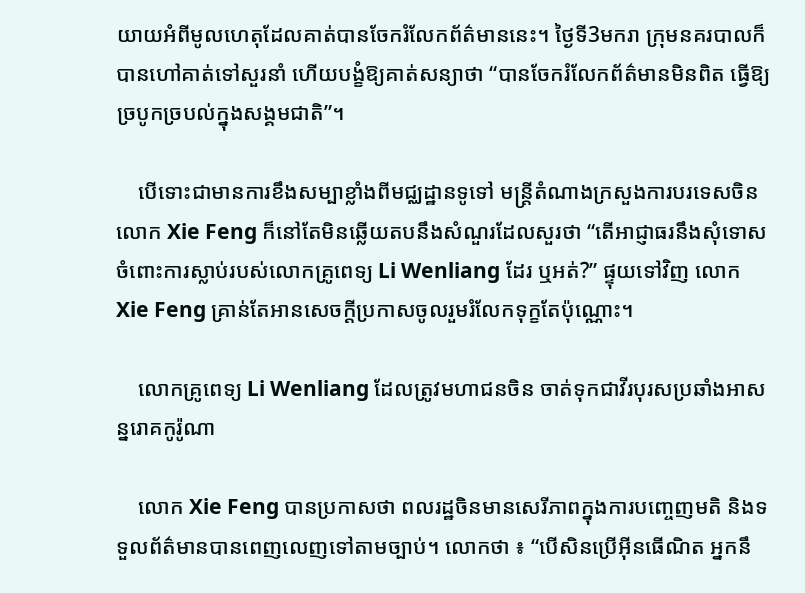យាយអំពីមូលហេតុដែលគាត់បានចែករំលែកព័ត៌មាននេះ។ ថ្ងៃទី3មករា ក្រុមនគរបាលក៏បានហៅគាត់ទៅសួរនាំ ហើយបង្ខំឱ្យគាត់សន្យាថា “បានចែករំលែកព័ត៌មានមិនពិត ធ្វើឱ្យច្របូកច្របល់ក្នុងសង្គមជាតិ”។

    បើទោះជាមានការខឹងសម្បាខ្លាំងពីមជ្ឈដ្ឋានទូទៅ មន្ត្រីតំណាងក្រសួងការបរទេសចិនលោក Xie Feng ក៏នៅតែមិនឆ្លើយតបនឹងសំណួរដែលសួរថា “តើអាជ្ញាធរនឹងសុំទោសចំពោះការស្លាប់របស់លោកគ្រូពេទ្យ Li Wenliang ដែរ ឬអត់?” ផ្ទុយទៅវិញ លោក Xie Feng គ្រាន់តែអានសេចក្ដីប្រកាសចូលរួមរំលែកទុក្ខតែប៉ុណ្ណោះ។

    លោកគ្រូពេទ្យ Li Wenliang ដែលត្រូវមហាជនចិន ចាត់ទុកជាវីរបុរសប្រឆាំងអាសន្នរោគកូរ៉ូណា

    លោក Xie Feng បានប្រកាសថា ពលរដ្ឋចិនមានសេរីភាពក្នុងការបញ្ចេញមតិ និងទទួលព័ត៌មានបានពេញលេញទៅតាមច្បាប់។ លោកថា ៖ “បើសិនប្រើអ៊ីនធើណិត អ្នកនឹ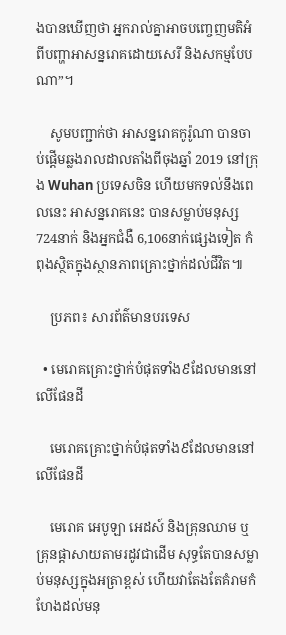ងបានឃើញថា អ្នករាល់គ្នាអាចបញ្ចេញមតិអំពីបញ្ហាអាសន្នរោគដោយសេរី និងសកម្មបែបណា”។

    សូមបញ្ជាក់ថា អាសន្នរោគកូរ៉ូណា បានចាប់ផ្ដើមឆ្លងរាលដាលតាំងពីចុងឆ្នាំ 2019 នៅក្រុង Wuhan ប្រទេសចិន ហើយមកទល់នឹងពេលនេះ អាសន្នរោគនេះ បានសម្លាប់មនុស្ស 724នាក់ និងអ្នកជំងឺ 6,106នាក់ផ្សេងទៀត កំពុងស្ថិតក្នុងស្ថានភាពគ្រោះថ្នាក់ដល់ជីវិត៕

    ប្រភព៖ សារព័ត៌មានបរទេស

  • មេរោគគ្រោះថ្នាក់បំផុតទាំង៩ដែលមាននៅលើផែនដី

    មេរោគគ្រោះថ្នាក់បំផុតទាំង៩ដែលមាននៅលើផែនដី

    មេរោគ អេបូឡា អេដស៍ និងគ្រុនឈាម ឬគ្រុនផ្ដាសាយតាមរដូវជាដើម សុទ្ធតែបានសម្លាប់មនុស្សក្នុងអត្រាខ្ពស់ ហើយវាតែងតែគំរាមកំហែងដល់មនុ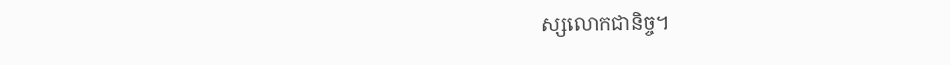ស្សលោកជានិច្ច។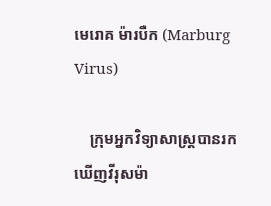មេរោគ ម៉ារបឺក (Marburg Virus)

    ក្រុមអ្នកវិទ្យាសាស្ត្របានរកឃើញវីរុសម៉ា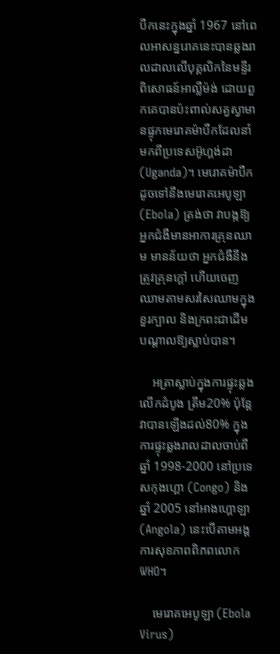បឺកនេះក្នុងឆ្នាំ 1967 នៅពេលអាសន្នរោគនេះបានឆ្លងរាលដាលលើបុគ្គលិកនៃមន្ទីរពិសោធន៍អាល្លឺម៉ង់ ដោយពួកគេបានប៉ះពាល់សត្វស្វាមានផ្ទុកមេរោគម៉ាបឺកដែលនាំមកពីប្រទេសអ៊ូហ្គង់ដា (Uganda)។ មេរោគម៉ាបឺក ដូចទៅនឹងមេរោគអេបូឡា (Ebola) ត្រង់ថា វាបង្កឱ្យអ្នកជំងឺមានអាការគ្រុនឈាម មានន័យថា អ្នកជំងឺនឹងត្រូវគ្រុនក្ដៅ ហើយចេញឈាមតាមសរសៃឈាមក្នុងខួរក្បាល និងក្រពះជាដើម បណ្ដាលឱ្យស្លាប់បាន។

    អត្រាស្លាប់ក្នុងការផ្ទុះឆ្លងលើកដំបូង ត្រឹម20% ប៉ុន្តែ វាបានឡើងដល់80% ក្នុងការផ្ទុះឆ្លងរាលដាលចាប់ពីឆ្នាំ 1998-2000 នៅប្រទេសកុងហ្គោ (Congo) និងឆ្នាំ 2005 នៅអាងហ្គោឡា (Angola) នេះបើតាមអង្គការសុខភាពពិភពលោក WHO។

    មេរោគអេបូឡា (Ebola Virus)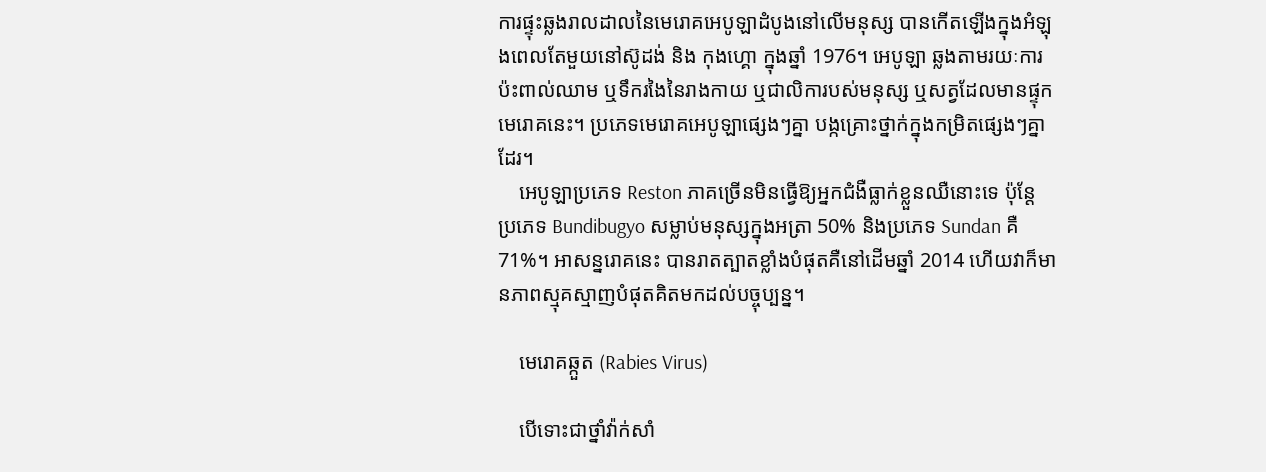ការផ្ទុះឆ្លងរាលដាលនៃមេរោគអេបូឡាដំបូងនៅលើមនុស្ស បានកើតឡើងក្នុងអំឡុងពេលតែមួយនៅស៊ូដង់ និង កុងហ្គោ ក្នុងឆ្នាំ 1976។ អេបូឡា ឆ្លងតាមរយៈការប៉ះពាល់ឈាម ឬទឹករងៃនៃរាងកាយ ឬជាលិការបស់មនុស្ស ឬសត្វដែលមានផ្ទុកមេរោគនេះ។ ប្រភេទមេរោគអេបូឡាផ្សេងៗគ្នា បង្កគ្រោះថ្នាក់ក្នុងកម្រិតផ្សេងៗគ្នាដែរ។
    អេបូឡាប្រភេទ Reston ភាគច្រើនមិនធ្វើឱ្យអ្នកជំងឺធ្លាក់ខ្លួនឈឺនោះទេ ប៉ុន្តែ ប្រភេទ Bundibugyo សម្លាប់មនុស្សក្នុងអត្រា 50% និងប្រភេទ Sundan គឺ 71%។ អាសន្នរោគនេះ បានរាតត្បាតខ្លាំងបំផុតគឺនៅដើមឆ្នាំ 2014 ហើយវាក៏មានភាពស្មុគស្មាញបំផុតគិតមកដល់បច្ចុប្បន្ន។

    មេរោគឆ្កួត (Rabies Virus)

    បើទោះជាថ្នាំវ៉ាក់សាំ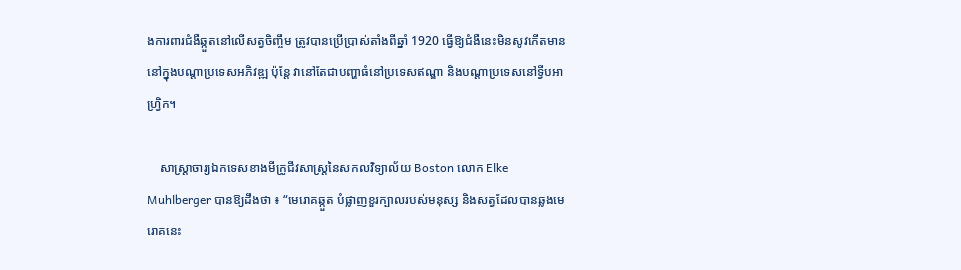ងការពារជំងឺឆ្កួតនៅលើសត្វចិញ្ចឹម ត្រូវបានប្រើប្រាស់តាំងពីឆ្នាំ 1920 ធ្វើឱ្យជំងឺនេះមិនសូវកើតមាននៅក្នុងបណ្ដាប្រទេសអភិវឌ្ឍ ប៉ុន្តែ វានៅតែជាបញ្ហាធំនៅប្រទេសឥណ្ឌា និងបណ្ដាប្រទេសនៅទ្វីបអាហ្វ្រិក។

    សាស្ត្រាចារ្យឯកទេសខាងមីក្រូជីវសាស្ត្រនៃសកលវិទ្យាល័យ Boston លោក Elke Muhlberger បានឱ្យដឹងថា ៖ “មេរោគឆ្កួត បំផ្លាញខួរក្បាលរបស់មនុស្ស និងសត្វដែលបានឆ្លងមេរោគនេះ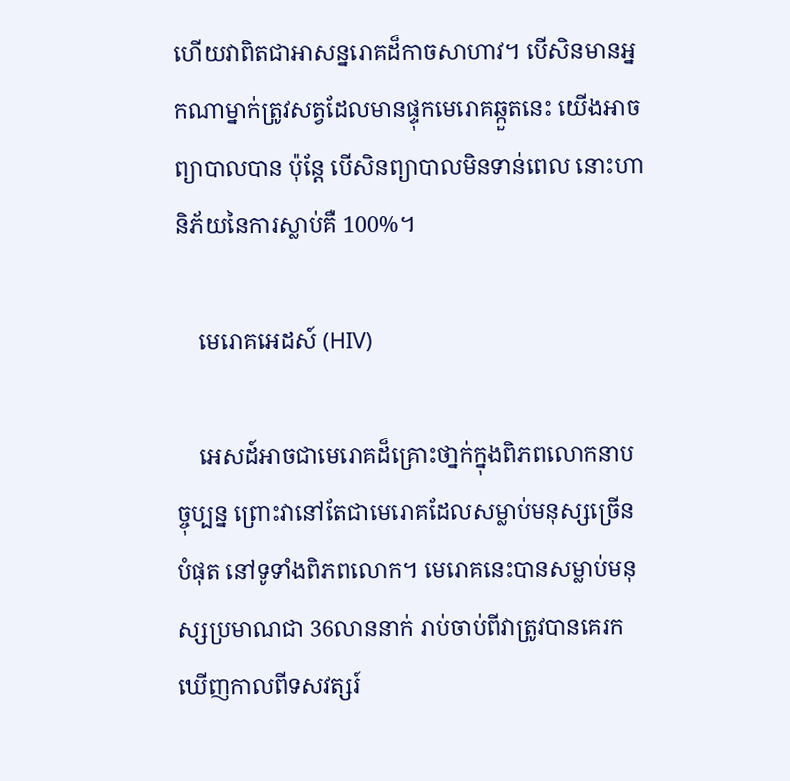ហើយវាពិតជាអាសន្នរោគដ៏កាចសាហាវ។ បើសិនមានអ្នកណាម្នាក់ត្រូវសត្វដែលមានផ្ទុកមេរោគឆ្កួតនេះ យើងអាចព្យាបាលបាន ប៉ុន្តែ បើសិនព្យាបាលមិនទាន់ពេល នោះហានិភ័យនៃការស្លាប់គឺ 100%។

    មេរោគអេដស៍ (HIV)

    អេសដ៍អាចជាមេរោគដ៏គ្រោះថា្នក់ក្នុងពិភពលោកនាបច្ចុប្បន្ន ព្រោះវានៅតែជាមេរោគដែលសម្លាប់មនុស្សច្រើនបំផុត នៅទូទាំងពិភពលោក។ មេរោគនេះបានសម្លាប់មនុស្សប្រមាណជា 36លាននាក់ រាប់ចាប់ពីវាត្រូវបានគេរកឃើញកាលពីទសវត្សរ៍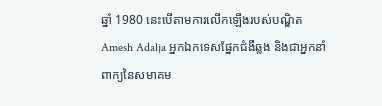ឆ្នាំ 1980 នេះបើតាមការលើកឡើងរបស់បណ្ឌិត Amesh Adalja អ្នកឯកទេសផ្នែកជំងឺឆ្លង និងជាអ្នកនាំពាក្យនៃសមាគម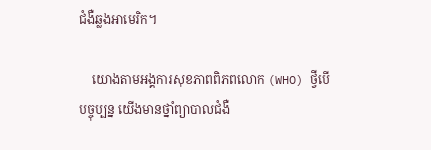ជំងឺឆ្លងអាមេរិក។

    យោងតាមអង្គការសុខភាពពិភពលោក (WHO) ថ្វីបើបច្ចុប្បន្ន យើងមានថ្នាំព្យាបាលជំងឺ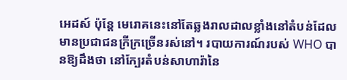អេដស៍ ប៉ុន្តែ មេរោគនេះនៅតែឆ្លងរាលដាលខ្លាំងនៅតំបន់ដែលមានប្រជាជនក្រីក្រច្រើនរស់នៅ។ របាយការណ៍របស់ WHO បានឱ្យដឹងថា នៅក្បែរតំបន់សាហារ៉ានៃ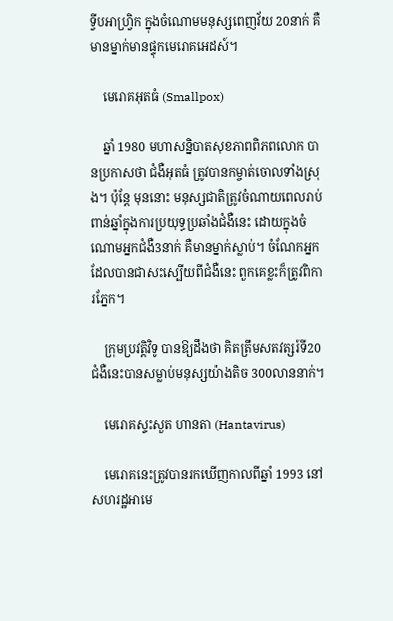ទ្វីបអាហ្វ្រិក ក្នុងចំណោមមនុស្សពេញវ័យ 20នាក់ គឺមានម្នាក់មានផ្ទុកមេរោគអេដស៍។

    មេរោគអុតធំ (Smallpox)

    ឆ្នាំ 1980 មហាសន្និបាតសុខភាពពិភពលោក បានប្រកាសថា ជំងឺអុតធំ ត្រូវបានកម្ចាត់ចោលទាំងស្រុង។ ប៉ុន្តែ មុននោះ មនុស្សជាតិត្រូវចំណាយពេលរាប់ពាន់ឆ្នាំក្នុងការប្រយុទ្ធប្រឆាំងជំងឺនេះ ដោយក្នុងចំណោមអ្នកជំងឺ3នាក់ គឺមានម្នាក់ស្លាប់។ ចំណែកអ្នកដែលបានជាសះស្បើយពីជំងឺនេះ ពួកគេខ្លះក៏ត្រូវពិការភ្នែក។

    ក្រុមប្រវត្តិវិទូ បានឱ្យដឹងថា គិតត្រឹមសតវត្សរ៍ទី20 ជំងឺនេះបានសម្លាប់មនុស្សយ៉ាងតិច 300លាននាក់។

    មេរោគស្ទះសួត ហានតា (Hantavirus)

    មេរោគនេះត្រូវបានរកឃើញកាលពីឆ្នាំ 1993 នៅសហរដ្ឋអាមេ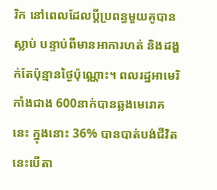រិក នៅពេលដែលប្ដីប្រពន្ធមួយគូបានស្លាប់ បន្ទាប់ពីមានអាការហត់ និងដង្ហក់តែប៉ុន្មានថ្ងៃប៉ុណ្ណោះ។ ពលរដ្ឋអាមេរិកាំងជាង 600នាក់បានឆ្លងមេរោគនេះ ក្នុងនោះ 36% បានបាត់បង់ជីវិត នេះបើតា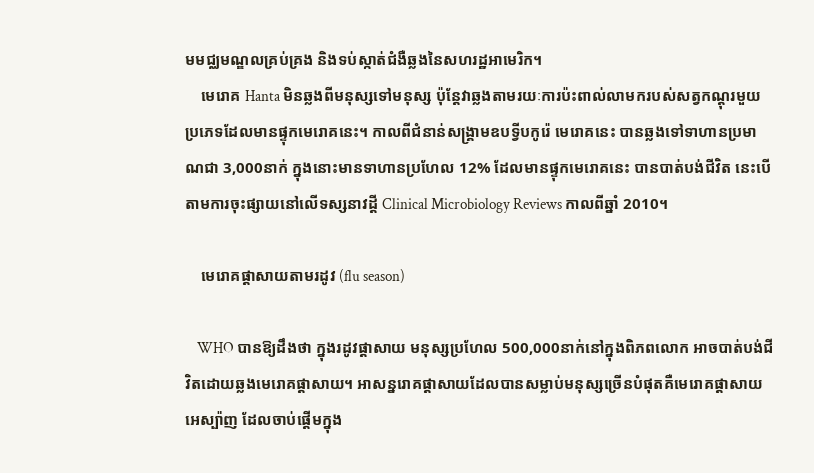មមជ្ឈមណ្ឌលគ្រប់គ្រង និងទប់ស្កាត់ជំងឺឆ្លងនៃសហរដ្ឋអាមេរិក។
    មេរោគ Hanta មិនឆ្លងពីមនុស្សទៅមនុស្ស ប៉ុន្តែវាឆ្លងតាមរយៈការប៉ះពាល់លាមករបស់សត្វកណ្ដុរមួយប្រភេទដែលមានផ្ទុកមេរោគនេះ។ កាលពីជំនាន់សង្គ្រាមឧបទ្វីបកូរ៉េ មេរោគនេះ បានឆ្លងទៅទាហានប្រមាណជា 3,000នាក់ ក្នុងនោះមានទាហានប្រហែល 12% ដែលមានផ្ទុកមេរោគនេះ បានបាត់បង់ជីវិត នេះបើតាមការចុះផ្សាយនៅលើទស្សនាវដ្ដី Clinical Microbiology Reviews កាលពីឆ្នាំ 2010។

    មេរោគផ្ដាសាយតាមរដូវ (flu season)

    WHO បានឱ្យដឹងថា ក្នុងរដូវផ្ដាសាយ មនុស្សប្រហែល 500,000នាក់នៅក្នុងពិភពលោក អាចបាត់បង់ជីវិតដោយឆ្លងមេរោគផ្ដាសាយ។ អាសន្នរោគផ្ដាសាយដែលបានសម្លាប់មនុស្សច្រើនបំផុតគឺមេរោគផ្ដាសាយអេស្ប៉ាញ ដែលចាប់ផ្ដើមក្នុង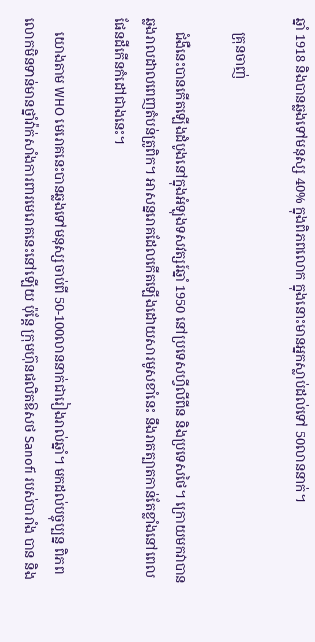ឆ្នាំ 1918 និងបានឆ្លងទៅមនុស្ស 40% ក្នុងពិភពលោក ក្នុងនោះមានអ្នកស្លាប់ដល់ទៅ 50លាននាក់។

    គ្រុនចាញ់

    ជំងឺនេះបានកើតឡើងដំបូងនៅក្នុងអំឡុងទសវត្សរ៍ឆ្នាំ 1950 នៅប្រទេសហ្វីលីពីន និងប្រទេសថៃ។ ក្រោយមកវាបានឆ្លងរាលដាលពេញតំបន់ត្រូពិក។ អាសន្នរោគដែលកើតឡើងដោយសារមូសខាំនេះ នឹងរាតត្បាតកាន់តែខ្លាំងនៅពេលផែនដីកើនកំដៅជាងនេះ។

    យោងតាម WHO មេរោគនេះបានឆ្លងទៅមនុស្សចាប់ពី 50-100លាននាក់ជារៀងរាល់ឆ្នាំ។ មកដល់បច្ចុប្បន្ន ពិភពលោកមិនទាន់មានថ្នាំវ៉ាក់សាំងការពារមេរោគនេះនៅឡើយ ប៉ុន្តែ ក្រុមហ៊ុនផលិតឱសថ Sanofi របស់បារាំង បាន និង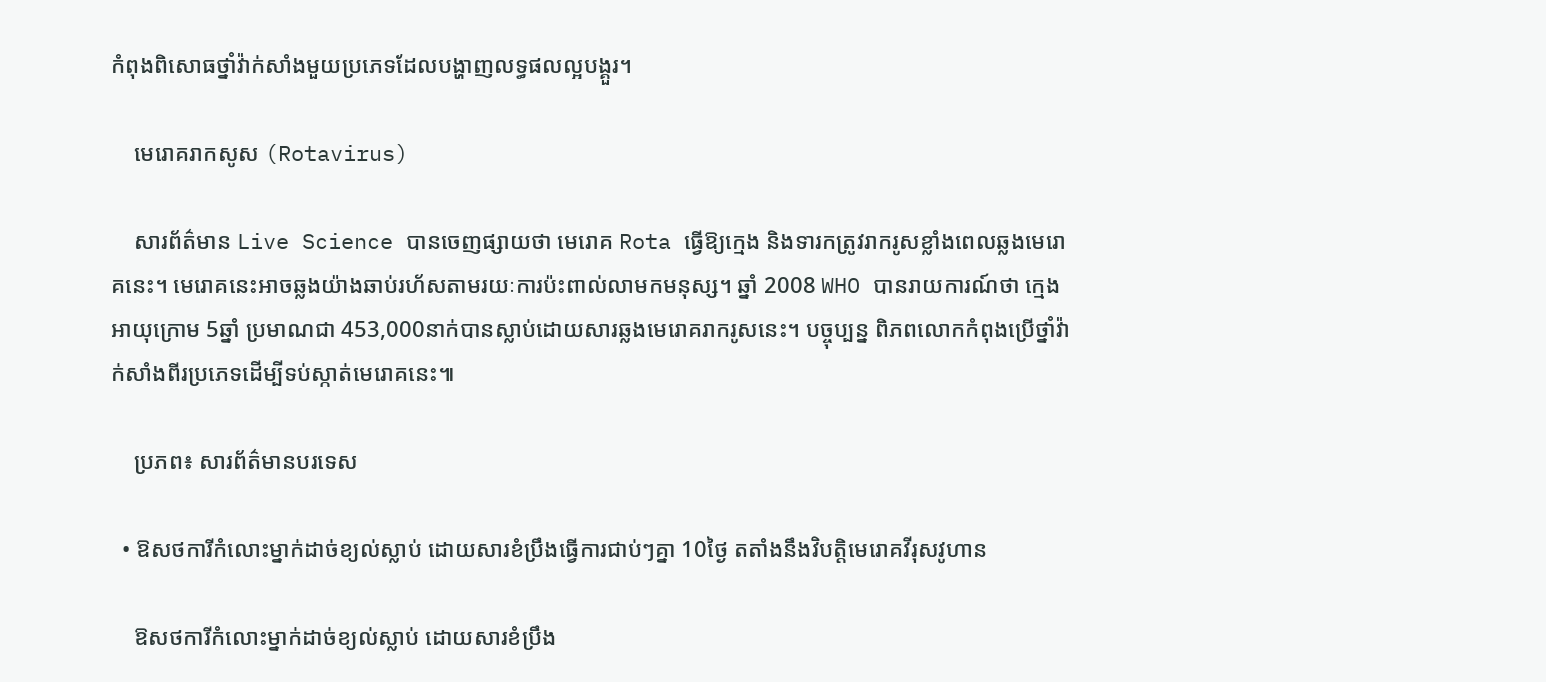កំពុងពិសោធថ្នាំវ៉ាក់សាំងមួយប្រភេទដែលបង្ហាញលទ្ធផលល្អបង្គួរ។

    មេរោគរាកសូស (Rotavirus)

    សារព័ត៌មាន Live Science បានចេញផ្សាយថា មេរោគ Rota ធ្វើឱ្យក្មេង និងទារកត្រូវរាករូសខ្លាំងពេលឆ្លងមេរោគនេះ។ មេរោគនេះអាចឆ្លងយ៉ាងឆាប់រហ័សតាមរយៈការប៉ះពាល់លាមកមនុស្ស។ ឆ្នាំ 2008 WHO បានរាយការណ៍ថា ក្មេងអាយុក្រោម 5ឆ្នាំ ប្រមាណជា 453,000នាក់បានស្លាប់ដោយសារឆ្លងមេរោគរាករូសនេះ។ បច្ចុប្បន្ន ពិភពលោកកំពុងប្រើថ្នាំវ៉ាក់សាំងពីរប្រភេទដើម្បីទប់ស្កាត់មេរោគនេះ៕

    ប្រភព៖ សារព័ត៌មានបរទេស

  • ឱសថការីកំលោះម្នាក់ដាច់ខ្យល់ស្លាប់ ដោយសារខំប្រឹងធ្វើការជាប់ៗគ្នា 10ថ្ងៃ តតាំងនឹងវិបត្តិមេរោគវីរុសវូហាន

    ឱសថការីកំលោះម្នាក់ដាច់ខ្យល់ស្លាប់ ដោយសារខំប្រឹង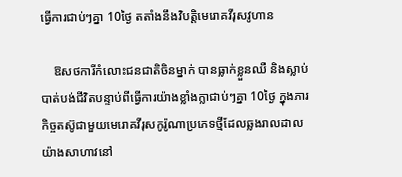ធ្វើការជាប់ៗគ្នា 10ថ្ងៃ តតាំងនឹងវិបត្តិមេរោគវីរុសវូហាន

    ឱសថការីកំលោះជនជាតិចិនម្នាក់ បានធ្លាក់ខ្លួនឈឺ និងស្លាប់បាត់បង់ជីវិតបន្ទាប់ពីធ្វើការយ៉ាងខ្លាំងក្លាជាប់ៗគ្នា 10ថ្ងៃ ក្នុងភារកិច្ចតស៊ូជាមួយមេរោគវីរុសកូរ៉ូណាប្រភេទថ្មីដែលឆ្លងរាលដាលយ៉ាងសាហាវនៅ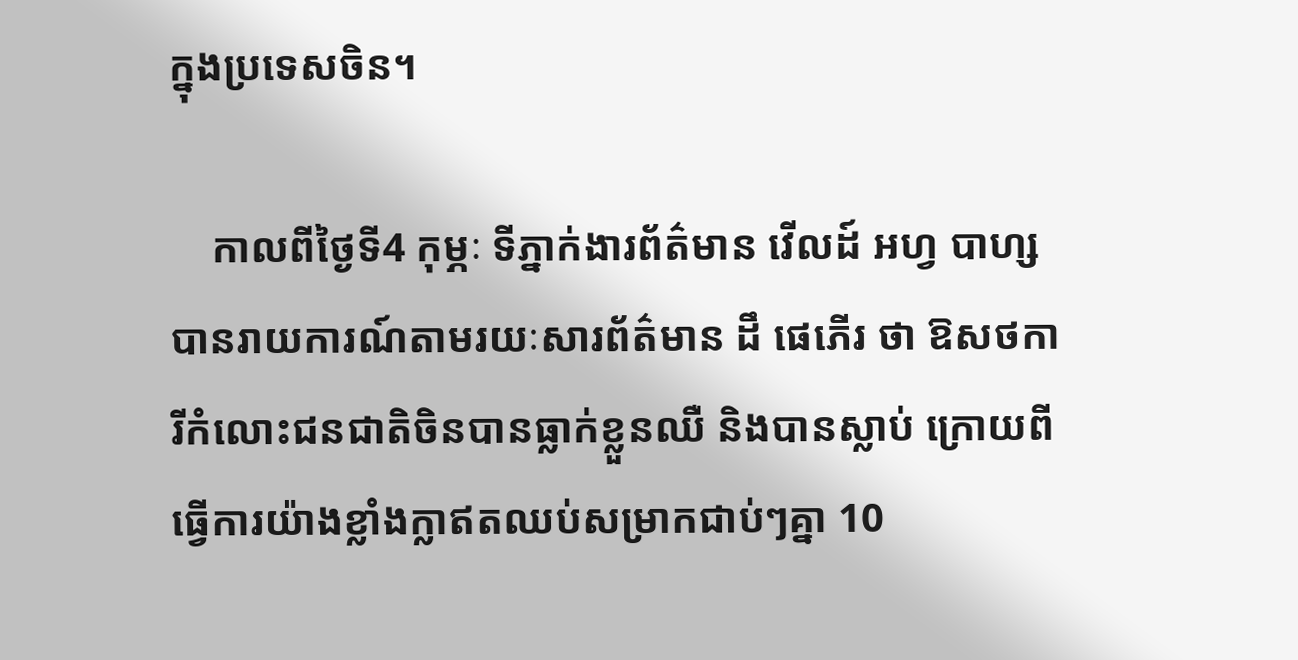ក្នុងប្រទេសចិន។

    កាលពីថ្ងៃទី4 កុម្ភៈ ទីភ្នាក់ងារព័ត៌មាន វើលដ៍ អហ្វ បាហ្ស បានរាយការណ៍តាមរយៈសារព័ត៌មាន ដឹ ផេភើរ ថា ឱសថការីកំលោះជនជាតិចិនបានធ្លាក់ខ្លួនឈឺ និងបានស្លាប់ ក្រោយពីធ្វើការយ៉ាងខ្លាំងក្លាឥតឈប់សម្រាកជាប់ៗគ្នា 10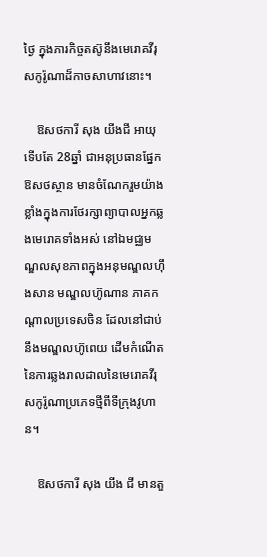ថ្ងៃ ក្នុងភារកិច្ចតស៊ូនឹងមេរោគវីរុសកូរ៉ូណាដ៏កាចសាហាវនោះ។

    ឱសថការី សុង យីងជី អាយុទើបតែ 28ឆ្នាំ ជាអនុប្រធានផ្នែកឱសថស្ថាន មានចំណែករួមយ៉ាងខ្លាំងក្នុងការថែរក្សាព្យាបាលអ្នកឆ្លងមេរោគទាំងអស់ នៅឯមជ្ឈមណ្ឌលសុខភាពក្នុងអនុមណ្ឌលហ៊ឹងសាន មណ្ឌលហ៊ូណាន ភាគកណ្ដាលប្រទេសចិន ដែលនៅជាប់នឹងមណ្ឌលហ៊ូពេយ ដើមកំណើតនៃការឆ្លងរាលដាលនៃមេរោគវីរុសកូរ៉ូណាប្រភេទថ្មីពីទីក្រុងវូហាន។

    ឱសថការី សុង យីង ជី មានតួ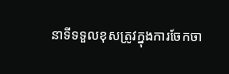នាទីទទួលខុសត្រូវក្នុងការចែកចា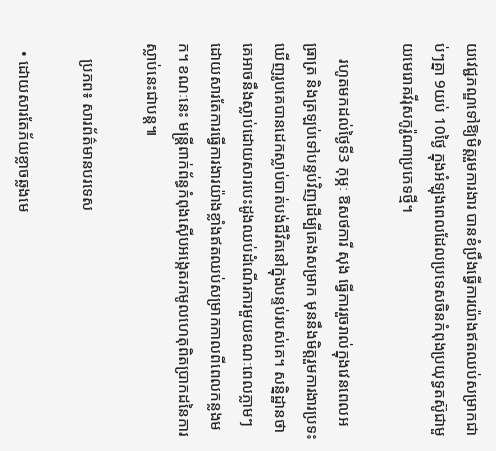យវេជ្ជភណ្ឌទៅឱ្យមិត្តរួមការងារ បានខំប្រឹងធ្វើការយ៉ាងឥតឈប់សម្រាកជាប់ៗគ្នា 9យប់ 10ថ្ងៃ ក្នុងអំឡុងពេលដែលប្រទេសចិនកំពុងប្រយុទ្ធតស៊ូជាមួយមេរោគវីរុសកូរ៉ូណាប្រភេទថ្មី។

    រហូតមកដល់ថ្ងៃទី3 កុម្ភៈ ឱសថការី សុង ធ្វើការរួចរាល់ក្នុងវេនពេលអធ្រាត្រ និងត្រឡប់ទៅបន្ទប់វិញដើម្បីគេងសម្រាក មុននឹងមិត្តរួមការងារប្រទះឃើញរូបគេបានដេកស្លាប់បាត់បង់ជីវិតនៅក្នុងបន្ទប់របស់គេ។ សន្និដ្ឋានថា គេអាចនឹងស្លាប់ដោយសារបេះដូងឈប់ដំណើរការមួយខណៈពេលភ្លាមៗ ដោយសារតែការធ្វើការងារយ៉ាងខ្លាំងឥតឈប់សម្រាកកាលពីពេលកន្លងមក។ ខណៈនេះ មន្ត្រីពាក់ព័ន្ធកំពុងស៊ើបអង្កេតរកមូលហេតុពិតប្រាកដនៃការស្លាប់នេះជាបន្ត៕

    ប្រភព៖ សារព័ត៌មានបរទេស

  • ដោយសារតែភ័យខ្លាចឆ្លងមេ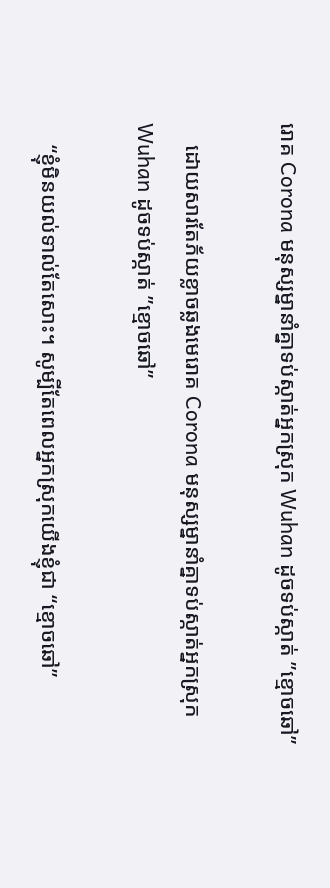រោគ Corona មនុស្សម្នានាំគ្នាទប់ស្កាត់អ្នកស្រុក Wuhan ដូចទប់ស្កាត់ ”ខ្មោចឆៅ”

    ដោយសារតែភ័យខ្លាចឆ្លងមេរោគ Corona មនុស្សម្នានាំគ្នាទប់ស្កាត់អ្នកស្រុក Wuhan ដូចទប់ស្កាត់ ”ខ្មោចឆៅ”

    “ខ្ញុំមិនយល់ទាល់តែសោះ។ សូម្បីតែពេលអ្នកស្រុកយើងខ្ញុំជា “ខ្មោចឆៅ”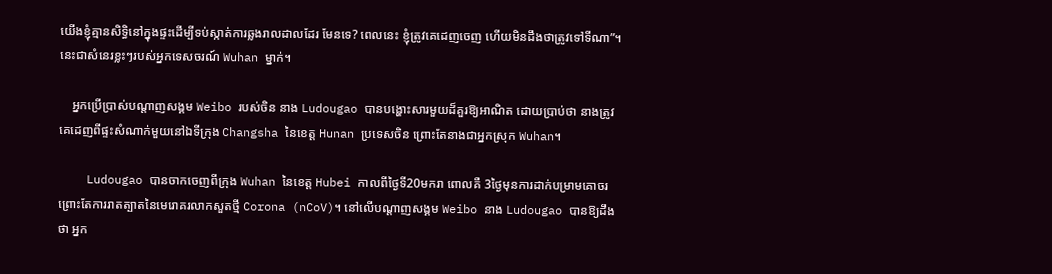យើងខ្ញុំគ្មានសិទ្ធិនៅក្នុងផ្ទះដើម្បីទប់ស្កាត់ការឆ្លងរាលដាលដែរ មែនទេ? ពេលនេះ ខ្ញុំត្រូវគេដេញចេញ ហើយមិនដឹងថាត្រូវទៅទីណា”។ នេះជាសំនេរខ្លះៗរបស់អ្នកទេសចរណ៍ Wuhan ម្នាក់។

    អ្នកប្រើប្រាស់បណ្ដាញសង្គម Weibo របស់ចិន នាង Ludougao បានបង្ហោះសារមួយដ៏គួរឱ្យអាណិត ដោយប្រាប់ថា នាងត្រូវគេដេញពីផ្ទះសំណាក់មួយនៅឯទីក្រុង Changsha នៃខេត្ត Hunan ប្រទេសចិន ព្រោះតែនាងជាអ្នកស្រុក Wuhan។

    Ludougao បានចាកចេញពីក្រុង Wuhan នៃខេត្ត Hubei កាលពីថ្ងៃទី20មករា ពោលគឺ 3ថ្ងៃមុនការដាក់បម្រាមគោចរ ព្រោះតែការរាតត្បាតនៃមេរោគរលាកសួតថ្មី Corona (nCoV)។ នៅលើបណ្ដាញសង្គម Weibo នាង Ludougao បានឱ្យដឹងថា អ្នក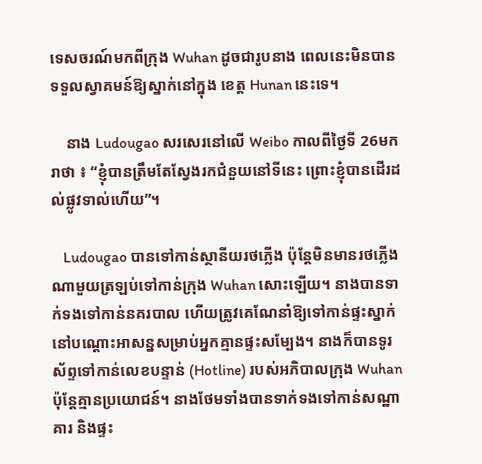ទេសចរណ៍មកពីក្រុង Wuhan ដូចជារូបនាង ពេលនេះមិនបានទទួលស្វាគមន៍ឱ្យស្នាក់នៅក្នុង ខេត្ត Hunan នេះទេ។

    នាង Ludougao សរសេរនៅលើ Weibo កាលពីថ្ងៃទី 26មករាថា ៖ “ខ្ញុំបានត្រឹមតែស្វែងរកជំនួយនៅទីនេះ ព្រោះខ្ញុំបានដើរដល់ផ្លូវទាល់ហើយ”។

    Ludougao បានទៅកាន់ស្ថានីយរថភ្លើង ប៉ុន្តែមិនមានរថភ្លើងណាមួយត្រឡប់ទៅកាន់ក្រុង Wuhan សោះឡើយ។ នាងបានទាក់ទងទៅកាន់នគរបាល ហើយត្រូវគេណែនាំឱ្យទៅកាន់ផ្ទះស្នាក់នៅបណ្ដោះអាសន្នសម្រាប់អ្នកគ្មានផ្ទះសម្បែង។ នាងក៏បានទូរស័ព្ទទៅកាន់លេខបន្ទាន់ (Hotline) របស់អភិបាលក្រុង Wuhan ប៉ុន្តែគ្មានប្រយោជន៍។ នាងថែមទាំងបានទាក់ទងទៅកាន់សណ្ឋាគារ និងផ្ទះ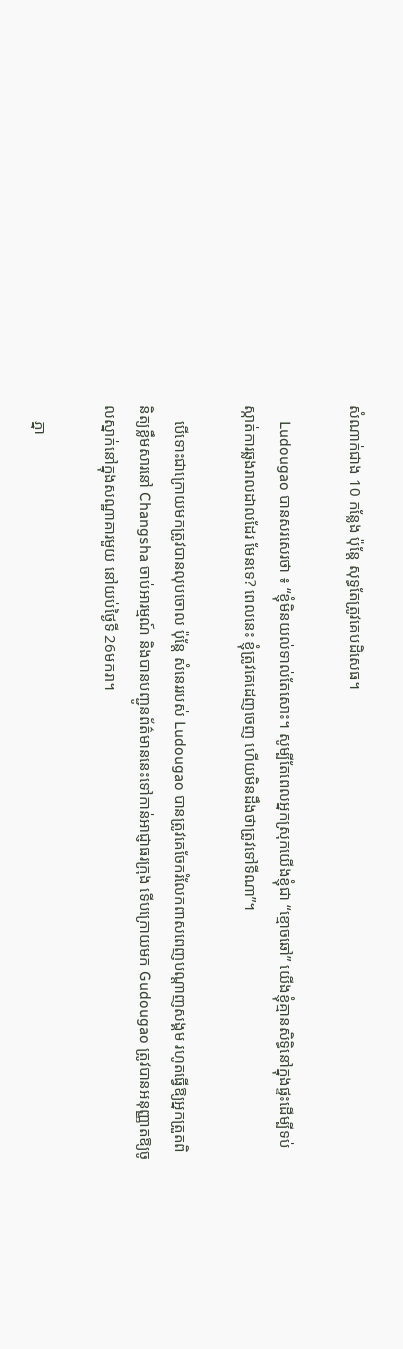សំណាក់ជាង 10 កន្លែង ប៉ុន្តែ សុទ្ធតែត្រូវគេបដិសេធ។

    Ludougao បានសរសេរថា ៖ “ខ្ញុំមិនយល់ទាល់តែសោះ។ សូម្បីតែពេលអ្នកស្រុកយើងខ្ញុំជា “ខ្មោចឆៅ” យើងខ្ញុំគ្មានសិទ្ធិនៅក្នុងផ្ទះដើម្បីទប់ស្កាត់ការឆ្លងរាលដាលដែរ មែនទេ? ពេលនេះ ខ្ញុំត្រូវគេដេញចេញ ហើយមិនដឹងថាត្រូវទៅទីណា”។

    បើទោះជាក្រោយមកត្រូវបានលុបចោល ប៉ុន្តែ សំនេររបស់ Ludougao បានត្រូវគេចែករំលែកពាសពេញបណ្ដាញសង្គម រហូតធ្វើឱ្យអ្នកត្រួតពិនិត្យខ្លឹមសារនៅ Changsha ចាប់អារម្មណ៍ និងបានបញ្ជូនព័ត៌មាននេះទៅកាន់អាជ្ញាធរក្រុង ទើបក្រោយមក Gudougao ត្រូវបានអនុញ្ញាតឱ្យចូលស្នាក់នៅក្នុងសណ្ឋាគារមួយ នៅយប់ថ្ងៃទី 26មករា។

    ភ្នា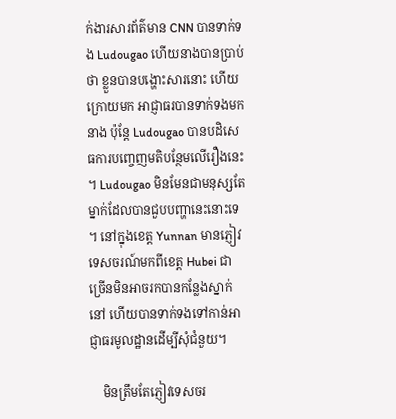ក់ងារសារព័ត៌មាន CNN បានទាក់ទង Ludougao ហើយនាងបានប្រាប់ថា ខ្លួនបានបង្ហោះសារនោះ ហើយក្រោយមក អាជ្ញាធរបានទាក់ទងមកនាង ប៉ុន្តែ Ludougao បានបដិសេធការបញ្ចេញមតិបន្ថែមលើរឿងនេះ។ Ludougao មិនមែនជាមនុស្សតែម្នាក់ដែលបានជួបបញ្ហានេះនោះទេ។ នៅក្នុងខេត្ត Yunnan មានភ្ញៀវទេសចរណ៍មកពីខេត្ត Hubei ជាច្រើនមិនអាចរកបានកន្លែងស្នាក់នៅ ហើយបានទាក់ទងទៅកាន់អាជ្ញាធរមូលដ្ឋានដើម្បីសុំជំនួយ។

    មិនត្រឹមតែភ្ញៀវទេសចរ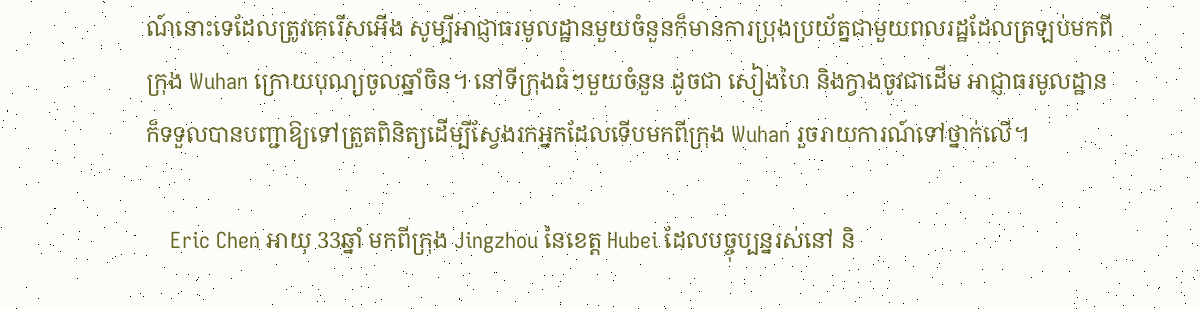ណ៍នោះទេដែលត្រូវគេរើសអើង សូម្បីអាជ្ញាធរមូលដ្ឋានមួយចំនួនក៏មានការប្រុងប្រយ័ត្នជាមួយពលរដ្ឋដែលត្រឡប់មកពីក្រុង Wuhan ក្រោយបុណ្យចូលឆ្នាំចិន។ នៅទីក្រុងធំៗមួយចំនួន ដូចជា សៀងហៃ និងក្វាងចូវជាដើម អាជ្ញាធរមូលដ្ឋានក៏ទទួលបានបញ្ជាឱ្យទៅត្រួតពិនិត្យដើម្បីស្វែងរកអ្នកដែលទើបមកពីក្រុង Wuhan រួចរាយការណ៍ទៅថ្នាក់លើ។

    Eric Chen អាយុ 33ឆ្នាំ មកពីក្រុង Jingzhou នៃខេត្ត Hubei ដែលបច្ចុប្បន្នរស់នៅ និ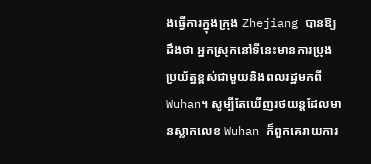ងធ្វើការក្នុងក្រុង Zhejiang បានឱ្យដឹងថា អ្នកស្រុកនៅទីនេះមានការប្រុងប្រយ័ត្នខ្ពស់ជាមួយនិងពលរដ្ឋមកពី Wuhan។ សូម្បីតែឃើញរថយន្តដែលមានស្លាកលេខ Wuhan ក៏ពួកគេរាយការ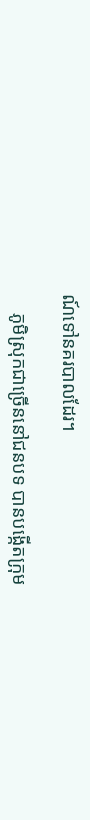ណ៍ទៅនគរបាលដែរ។

    ភូមិស្រុកជាច្រើននៅជនបទ បានបង្កើតក្រុម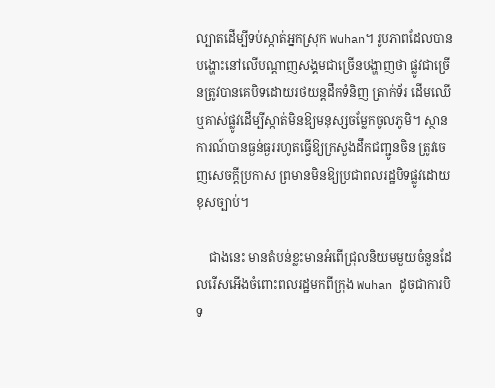ល្បាតដើម្បីទប់ស្កាត់អ្នកស្រុក Wuhan។ រូបភាពដែលបានបង្ហោះនៅលើបណ្ដាញសង្គមជាច្រើនបង្ហាញថា ផ្លូវជាច្រើនត្រូវបានគេបិទដោយរថយន្តដឹកទំនិញ ត្រាក់ទ័រ ដើមឈើ ឬគាស់ផ្លូវដើម្បីស្កាត់មិនឱ្យមនុស្សចម្លែកចូលភូមិ។ ស្ថានការណ៍បានធ្ងន់ធ្ងររហូតធ្វើឱ្យក្រសួងដឹកជញ្ជូនចិន ត្រូវចេញសេចក្ដីប្រកាស ព្រមានមិនឱ្យប្រជាពលរដ្ឋបិទផ្លូវដោយខុសច្បាប់។

    ជាងនេះ មានតំបន់ខ្លះមានអំពើជ្រុលនិយមមួយចំនួនដែលរើសអើងចំពោះពលរដ្ឋមកពីក្រុង Wuhan ដូចជាការបិទ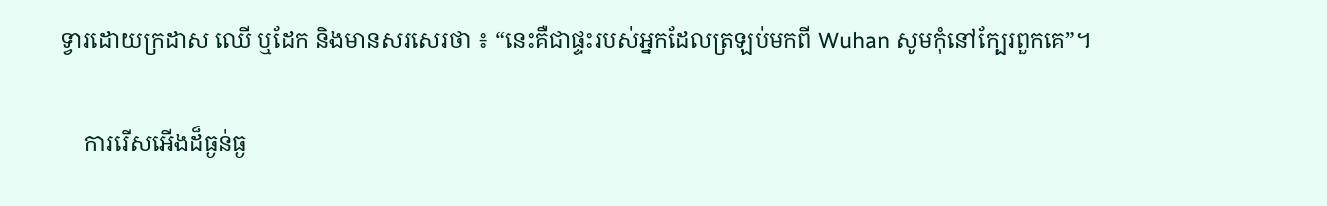ទ្វារដោយក្រដាស ឈើ ឬដែក និងមានសរសេរថា ៖ “នេះគឺជាផ្ទះរបស់អ្នកដែលត្រឡប់មកពី Wuhan សូមកុំនៅក្បែរពួកគេ”។

    ការរើសអើងដ៏ធ្ងន់ធ្ង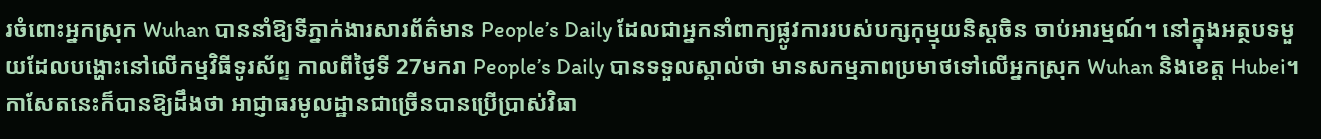រចំពោះអ្នកស្រុក Wuhan បាននាំឱ្យទីភ្នាក់ងារសារព័ត៌មាន People’s Daily ដែលជាអ្នកនាំពាក្យផ្លូវការរបស់បក្សកុម្មុយនិស្តចិន ចាប់អារម្មណ៍។ នៅក្នុងអត្ថបទមួយដែលបង្ហោះនៅលើកម្មវិធីទូរស័ព្ទ កាលពីថ្ងៃទី 27មករា People’s Daily បានទទួលស្គាល់ថា មានសកម្មភាពប្រមាថទៅលើអ្នកស្រុក Wuhan និងខេត្ត Hubei។ កាសែតនេះក៏បានឱ្យដឹងថា អាជ្ញាធរមូលដ្ឋានជាច្រើនបានប្រើប្រាស់វិធា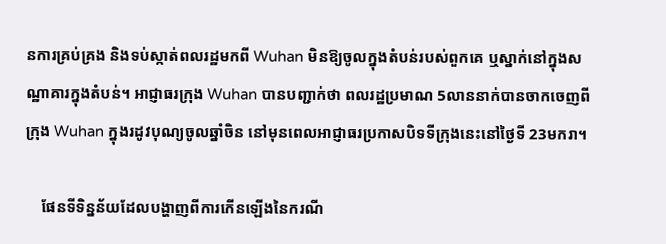នការគ្រប់គ្រង និងទប់ស្កាត់ពលរដ្ឋមកពី Wuhan មិនឱ្យចូលក្នុងតំបន់របស់ពួកគេ ឬស្នាក់នៅក្នុងសណ្ឋាគារក្នុងតំបន់។ អាជ្ញាធរក្រុង Wuhan បានបញ្ជាក់ថា ពលរដ្ឋប្រមាណ 5លាននាក់បានចាកចេញពីក្រុង Wuhan ក្នុងរដូវបុណ្យចូលឆ្នាំចិន នៅមុនពេលអាជ្ញាធរប្រកាសបិទទីក្រុងនេះនៅថ្ងៃទី 23មករា។

    ផែនទីទិន្នន័យដែលបង្ហាញពីការកើនឡើងនៃករណី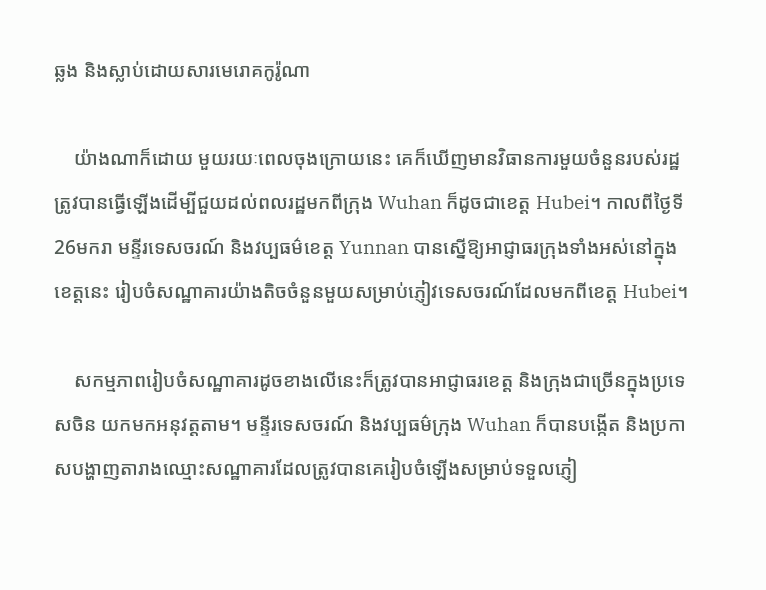ឆ្លង និងស្លាប់ដោយសារមេរោគកូរ៉ូណា

    យ៉ាងណាក៏ដោយ មួយរយៈពេលចុងក្រោយនេះ គេក៏ឃើញមានវិធានការមួយចំនួនរបស់រដ្ឋត្រូវបានធ្វើឡើងដើម្បីជួយដល់ពលរដ្ឋមកពីក្រុង Wuhan ក៏ដូចជាខេត្ត Hubei។ កាលពីថ្ងៃទី 26មករា មន្ទីរទេសចរណ៍ និងវប្បធម៌ខេត្ត Yunnan បានស្នើឱ្យអាជ្ញាធរក្រុងទាំងអស់នៅក្នុងខេត្តនេះ រៀបចំសណ្ឋាគារយ៉ាងតិចចំនួនមួយសម្រាប់ភ្ញៀវទេសចរណ៍ដែលមកពីខេត្ត Hubei។

    សកម្មភាពរៀបចំសណ្ឋាគារដូចខាងលើនេះក៏ត្រូវបានអាជ្ញាធរខេត្ត និងក្រុងជាច្រើនក្នុងប្រទេសចិន យកមកអនុវត្តតាម។ មន្ទីរទេសចរណ៍ និងវប្បធម៌ក្រុង Wuhan ក៏បានបង្កើត និងប្រកាសបង្ហាញតារាងឈ្មោះសណ្ឋាគារដែលត្រូវបានគេរៀបចំឡើងសម្រាប់ទទួលភ្ញៀ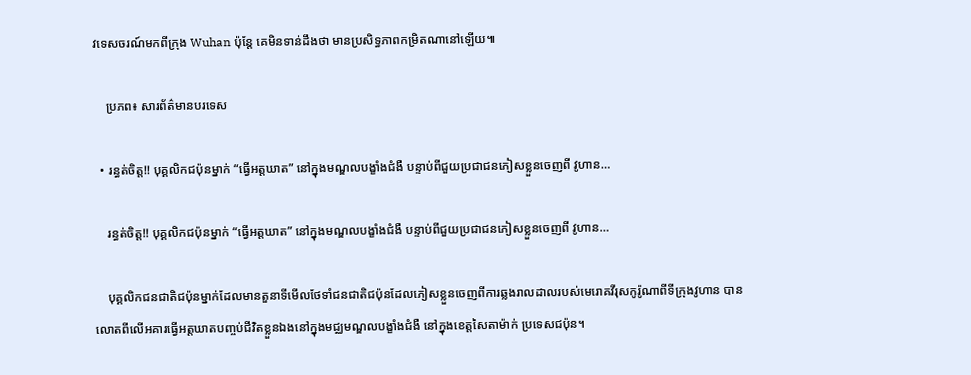វទេសចរណ៍មកពីក្រុង Wuhan ប៉ុន្តែ គេមិនទាន់ដឹងថា មានប្រសិទ្ធភាពកម្រិតណានៅឡើយ៕

    ប្រភព៖ សារព័ត៌មានបរទេស

  • រន្ធត់ចិត្ត!! បុគ្គលិកជប៉ុនម្នាក់ “ធ្វើអត្តឃាត” នៅក្នុងមណ្ឌលបង្ខាំងជំងឺ បន្ទាប់ពីជួយប្រជាជនភៀសខ្លួនចេញពី វូហាន…

    រន្ធត់ចិត្ត!! បុគ្គលិកជប៉ុនម្នាក់ “ធ្វើអត្តឃាត” នៅក្នុងមណ្ឌលបង្ខាំងជំងឺ បន្ទាប់ពីជួយប្រជាជនភៀសខ្លួនចេញពី វូហាន…

    បុគ្គលិកជនជាតិជប៉ុនម្នាក់ដែលមានតួនាទីមើលថែទាំជនជាតិជប៉ុនដែលភៀសខ្លួនចេញពីការឆ្លងរាលដាលរបស់មេរោគវីរុសកូរ៉ូណាពីទីក្រុងវូហាន បានលោតពីលើអគារធ្វើអត្តឃាតបញ្ចប់ជីវិតខ្លួនឯងនៅក្នុងមជ្ឈមណ្ឌលបង្ខាំងជំងឺ នៅក្នុងខេត្តសៃតាម៉ាក់ ប្រទេសជប៉ុន។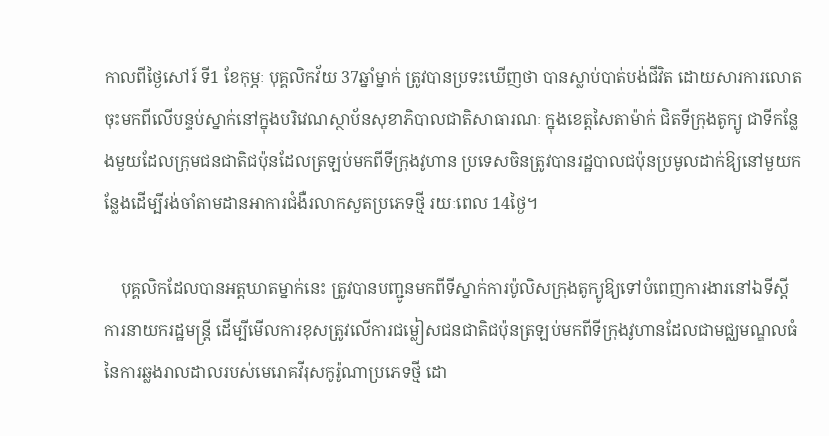កាលពីថ្ងៃសៅរ៍ ទី1 ខែកុម្ភៈ បុគ្គលិកវ័យ 37ឆ្នាំម្នាក់ ត្រូវបានប្រទះឃើញថា បានស្លាប់បាត់បង់ជីវិត ដោយសារការលោតចុះមកពីលើបន្ទប់ស្នាក់នៅក្នុងបរិវេណស្ថាប័នសុខាភិបាលជាតិសាធារណៈ ក្នុងខេត្តសៃតាម៉ាក់ ជិតទីក្រុងតូក្យូ ជាទីកន្លែងមួយដែលក្រុមជនជាតិជប៉ុនដែលត្រឡប់មកពីទីក្រុងវូហាន ប្រទេសចិនត្រូវបានរដ្ឋបាលជប៉ុនប្រមូលដាក់ឱ្យនៅមួយកន្លែងដើម្បីរង់ចាំតាមដានអាការជំងឺរលាកសួតប្រភេទថ្មី រយៈពេល 14ថ្ងៃ។

    បុគ្គលិកដែលបានអត្តឃាតម្នាក់នេះ ត្រូវបានបញ្ជូនមកពីទីស្នាក់ការប៉ូលិសក្រុងតូក្យូឱ្យទៅបំពេញការងារនៅឯទីស្ដីការនាយករដ្ឋមន្ត្រី ដើម្បីមើលការខុសត្រូវលើការជម្លៀសជនជាតិជប៉ុនត្រឡប់មកពីទីក្រុងវូហានដែលជាមជ្ឈមណ្ឌលធំនៃការឆ្លងរាលដាលរបស់មេរោគវីរុសកូរ៉ូណាប្រភេទថ្មី ដោ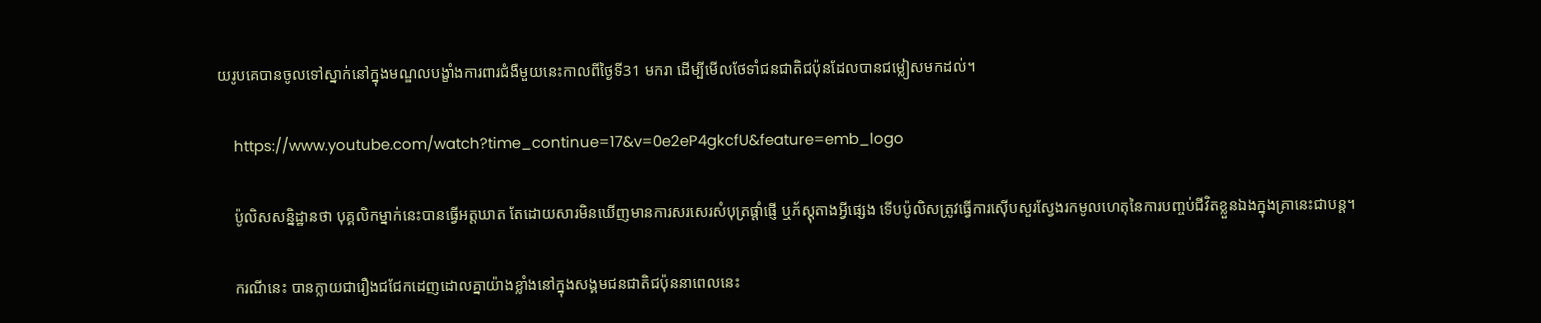យរូបគេបានចូលទៅស្នាក់នៅក្នុងមណ្ឌលបង្ខាំងការពារជំងឺមួយនេះកាលពីថ្ងៃទី31 មករា ដើម្បីមើលថែទាំជនជាតិជប៉ុនដែលបានជម្លៀសមកដល់។

    https://www.youtube.com/watch?time_continue=17&v=0e2eP4gkcfU&feature=emb_logo

    ប៉ូលិសសន្និដ្ឋានថា បុគ្គលិកម្នាក់នេះបានធ្វើអត្តឃាត តែដោយសារមិនឃើញមានការសរសេរសំបុត្រផ្ដាំផ្ញើ ឬភ័ស្តុតាងអ្វីផ្សេង ទើបប៉ូលិសត្រូវធ្វើការស៊ើបសួរស្វែងរកមូលហេតុនៃការបញ្ចប់ជីវិតខ្លួនឯងក្នុងគ្រានេះជាបន្ត។

    ករណីនេះ បានក្លាយជារឿងជជែកដេញដោលគ្នាយ៉ាងខ្លាំងនៅក្នុងសង្គមជនជាតិជប៉ុននាពេលនេះ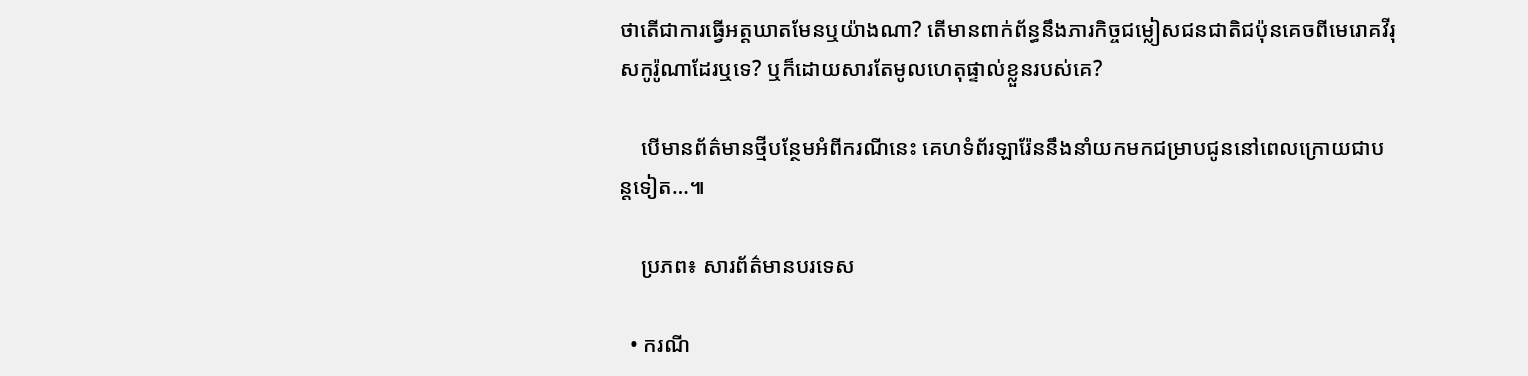ថាតើជាការធ្វើអត្តឃាតមែនឬយ៉ាងណា? តើមានពាក់ព័ន្ធនឹងភារកិច្ចជម្លៀសជនជាតិជប៉ុនគេចពីមេរោគវីរុសកូរ៉ូណាដែរឬទេ? ឬក៏ដោយសារតែមូលហេតុផ្ទាល់ខ្លួនរបស់គេ?

    បើមានព័ត៌មានថ្មីបន្ថែមអំពីករណីនេះ គេហទំព័រឡារ៉ែននឹងនាំយកមកជម្រាបជូននៅពេលក្រោយជាបន្តទៀត…៕

    ប្រភព៖ សារព័ត៌មានបរទេស

  • ករណី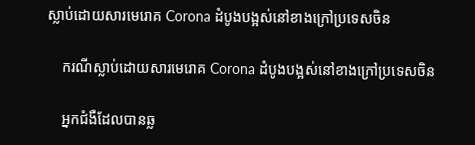ស្លាប់ដោយសារមេរោគ Corona ដំបូងបង្អស់នៅខាងក្រៅប្រទេសចិន

    ករណីស្លាប់ដោយសារមេរោគ Corona ដំបូងបង្អស់នៅខាងក្រៅប្រទេសចិន

    អ្នកជំងឺដែលបានឆ្ល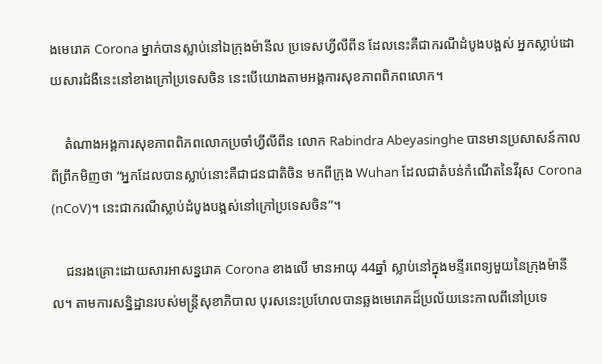ងមេរោគ Corona ម្នាក់បានស្លាប់នៅឯក្រុងម៉ានីល ប្រទេសហ្វីលីពីន ដែលនេះគឺជាករណីដំបូងបង្អស់ អ្នកស្លាប់ដោយសារជំងឺនេះនៅខាងក្រៅប្រទេសចិន នេះបើយោងតាមអង្គការសុខភាពពិភពលោក។

    តំណាងអង្គការសុខភាពពិភពលោកប្រចាំហ្វីលីពីន លោក Rabindra Abeyasinghe បានមានប្រសាសន៍កាលពីព្រឹកមិញថា “អ្នកដែលបានស្លាប់នោះគឺជាជនជាតិចិន មកពីក្រុង Wuhan ដែលជាតំបន់កំណើតនៃវីរុស Corona (nCoV)។ នេះជាករណីស្លាប់ដំបូងបង្អស់នៅក្រៅប្រទេសចិន”។

    ជនរងគ្រោះដោយសារអាសន្នរោគ Corona ខាងលើ មានអាយុ 44ឆ្នាំ ស្លាប់នៅក្នុងមន្ទីរពេទ្យមួយនៃក្រុងម៉ានីល។ តាមការសន្និដ្ឋានរបស់មន្ត្រីសុខាភិបាល បុរសនេះប្រហែលបានឆ្លងមេរោគដ៏ប្រល័យនេះកាលពីនៅប្រទេ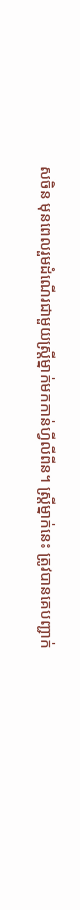សចិន មុនពេលរួមដំណើរជាមួយស្ត្រីម្នាក់មកកាន់ហ្វីលីពីន។ ស្ដ្រីម្នាក់នេះ ត្រូវបានគេបញ្ជាក់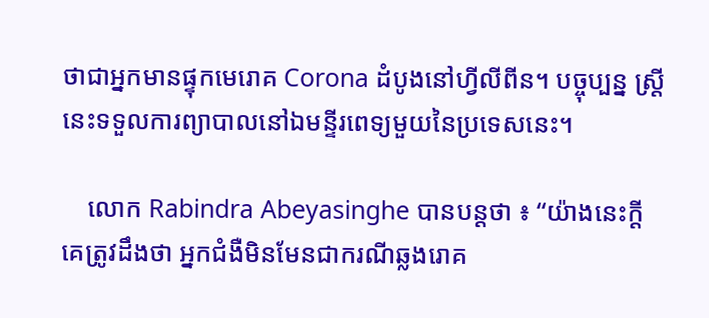ថាជាអ្នកមានផ្ទុកមេរោគ Corona ដំបូងនៅហ្វីលីពីន។ បច្ចុប្បន្ន ស្ត្រីនេះទទួលការព្យាបាលនៅឯមន្ទីរពេទ្យមួយនៃប្រទេសនេះ។

    លោក Rabindra Abeyasinghe បានបន្តថា ៖ “យ៉ាងនេះក្ដី គេត្រូវដឹងថា អ្នកជំងឺមិនមែនជាករណីឆ្លងរោគ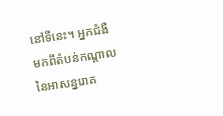នៅទីនេះ។ អ្នកជំងឺមកពីតំបន់កណ្ដាលនៃអាសន្នរោគ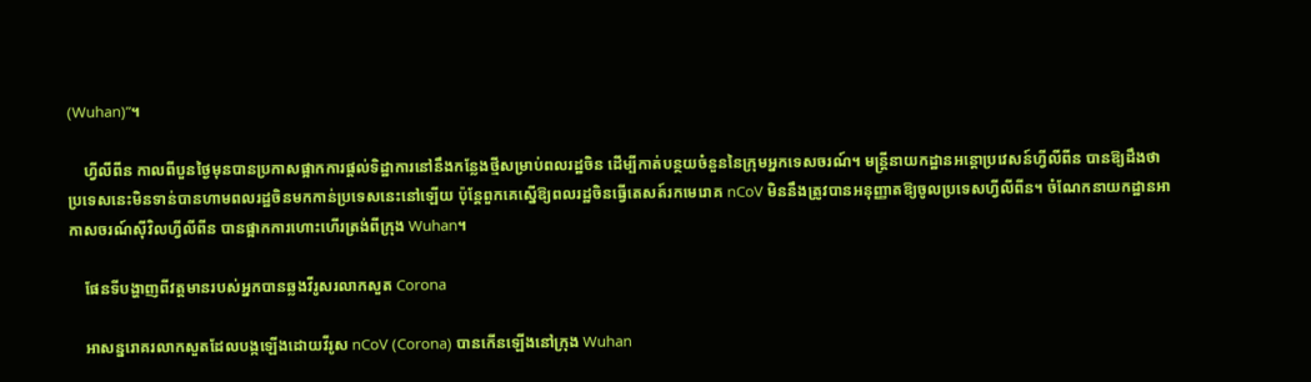(Wuhan)”។

    ហ្វីលីពីន កាលពីបួនថ្ងៃមុនបានប្រកាសផ្អាកការផ្ដល់ទិដ្ឋាការនៅនឹងកន្លែងថ្មីសម្រាប់ពលរដ្ឋចិន ដើម្បីកាត់បន្ថយចំនួននៃក្រុមអ្នកទេសចរណ៍។ មន្ត្រីនាយកដ្ឋានអន្តោប្រវេសន៍ហ្វីលីពីន បានឱ្យដឹងថា ប្រទេសនេះមិនទាន់បានហាមពលរដ្ឋចិនមកកាន់ប្រទេសនេះនៅឡើយ ប៉ុន្តែពួកគេស្នើឱ្យពលរដ្ឋចិនធ្វើតេសត៍រកមេរោគ nCoV មិននឹងត្រូវបានអនុញ្ញាតឱ្យចូលប្រទេសហ្វីលីពីន។ ចំណែកនាយកដ្ឋានអាកាសចរណ៍ស៊ីវិលហ្វីលីពីន បានផ្អាកការហោះហើរត្រង់ពីក្រុង Wuhan។

    ផែនទីបង្ហាញពីវត្តមានរបស់អ្នកបានឆ្លងវីរូសរលាកសួត Corona

    អាសន្នរោគរលាកសួតដែលបង្កឡើងដោយវីរូស nCoV (Corona) បានកើនឡើងនៅក្រុង Wuhan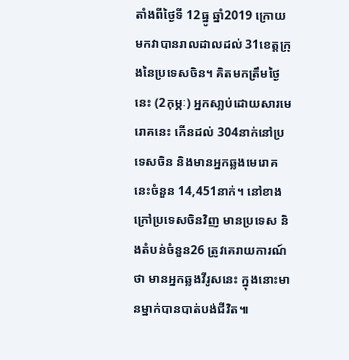តាំងពីថ្ងៃទី 12ធ្នូ ឆ្នាំ2019 ក្រោយមកវាបានរាលដាលដល់ 31ខេត្តក្រុងនៃប្រទេសចិន។ គិតមកត្រឹមថ្ងៃនេះ (2កុម្ភៈ) អ្នកសា្លប់ដោយសារមេរោគនេះ កើនដល់ 304នាក់នៅប្រទេសចិន និងមានអ្នកឆ្លងមេរោគនេះចំនួន 14,451នាក់។ នៅខាងក្រៅប្រទេសចិនវិញ មានប្រទេស និងតំបន់ចំនួន26 ត្រូវគេរាយការណ៍ថា មានអ្នកឆ្លងវីរូសនេះ ក្នុងនោះមានម្នាក់បានបាត់បង់ជីវិត៕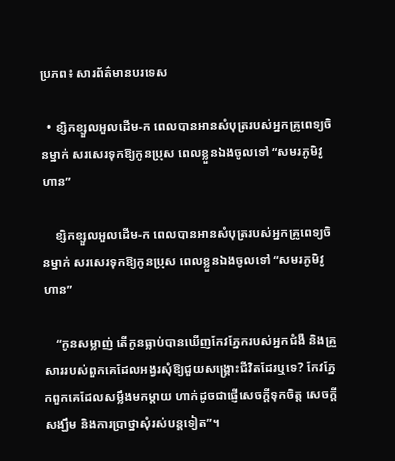ប្រភព៖ សារព័ត៌មានបរទេស

  • ខ្សិកខ្សួលអួលដើម-ក ពេលបានអានសំបុត្ររបស់អ្នកគ្រូពេទ្យចិនម្នាក់ សរសេរទុកឱ្យកូនប្រុស ពេលខ្លួនឯងចូលទៅ “សមរភូមិវូហាន”

    ខ្សិកខ្សួលអួលដើម-ក ពេលបានអានសំបុត្ររបស់អ្នកគ្រូពេទ្យចិនម្នាក់ សរសេរទុកឱ្យកូនប្រុស ពេលខ្លួនឯងចូលទៅ “សមរភូមិវូហាន”

    “កូនសម្លាញ់ តើកូនធ្លាប់បានឃើញកែវភ្នែករបស់អ្នកជំងឺ និងគ្រួសាររបស់ពួកគេដែលអង្វរសុំឱ្យជួយសង្គ្រោះជីវិតដែរឬទេ? កែវភ្នែកពួកគេដែលសម្លឹងមកម្ដាយ ហាក់ដូចជាផ្ញើសេចក្ដីទុកចិត្ត សេចក្ដីសង្ឃឹម និងការប្រាថ្នាសុំរស់បន្តទៀត”។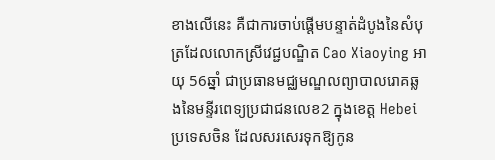ខាងលើនេះ គឺជាការចាប់ផ្ដើមបន្ទាត់ដំបូងនៃសំបុត្រដែលលោកស្រីវេជ្ជបណ្ឌិត Cao Xiaoying អាយុ 56ឆ្នាំ ជាប្រធានមជ្ឈមណ្ឌលព្យាបាលរោគឆ្លងនៃមន្ទីរពេទ្យប្រជាជនលេខ2 ក្នុងខេត្ត Hebei ប្រទេសចិន ដែលសរសេរទុកឱ្យកូន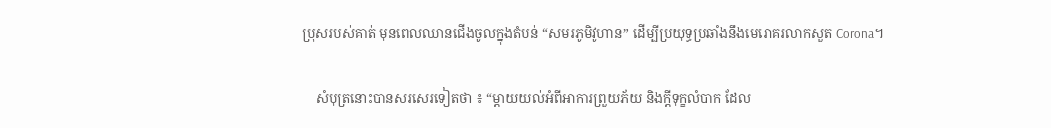ប្រុសរបស់គាត់ មុនពេលឈានជើងចូលក្នុងតំបន់ “សមរភូមិវូហាន” ដើម្បីប្រយុទ្ធប្រឆាំងនឹងមេរោគរលាកសួត Corona។

    សំបុត្រនោះបានសរសេរទៀតថា ៖ “ម្ដាយយល់អំពីអាការព្រួយភ័យ និងក្ដីទុក្ខលំបាក ដែល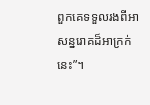ពួកគេទទួលរងពីអាសន្នរោគដ៏អាក្រក់នេះ”។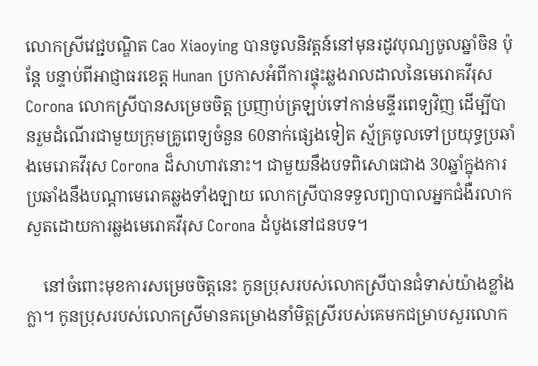លោកស្រីវេជ្ជបណ្ឌិត Cao Xiaoying បានចូលនិវត្តន៍នៅមុនរដូវបុណ្យចូលឆ្នាំចិន ប៉ុន្តែ បន្ទាប់ពីអាជ្ញាធរខេត្ត Hunan ប្រកាសអំពីការផ្ទុះឆ្លងរាលដាលនៃមេរោគវីរុស Corona លោកស្រីបានសម្រេចចិត្ត ប្រញាប់ត្រឡប់ទៅកាន់មន្ទីរពេទ្យវិញ ដើម្បីបានរួមដំណើរជាមួយក្រុមគ្រូពេទ្យចំនួន 60នាក់ផ្សេងទៀត ស្ម័គ្រចូលទៅប្រយុទ្ធប្រឆាំងមេរោគវីរុស Corona ដ៏សាហាវនោះ។ ជាមួយនឹងបទពិសោធជាង 30ឆ្នាំក្នុងការប្រឆាំងនឹងបណ្ដាមេរោគឆ្លងទាំងឡាយ លោកស្រីបានទទួលព្យាបាលអ្នកជំងឺរលាកសួតដោយការឆ្លងមេរោគវីរុស Corona ដំបូងនៅជនបទ។

    នៅចំពោះមុខការសម្រេចចិត្តនេះ កូនប្រុសរបស់លោកស្រីបានជំទាស់យ៉ាងខ្លាំងក្លា។ កូនប្រុសរបស់លោកស្រីមានគម្រោងនាំមិត្តស្រីរបស់គេមកជម្រាបសួរលោក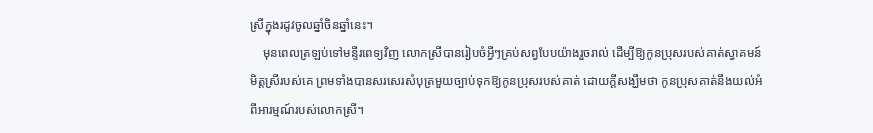ស្រីក្នុងរដូវចូលឆ្នាំចិនឆ្នាំនេះ។
    មុនពេលត្រឡប់ទៅមន្ទីរពេទ្យវិញ លោកស្រីបានរៀបចំអ្វីៗគ្រប់សព្វបែបយ៉ាងរួចរាល់ ដើម្បីឱ្យកូនប្រុសរបស់គាត់ស្វាគមន៍មិត្តស្រីរបស់គេ ព្រមទាំងបានសរសេរសំបុត្រមួយច្បាប់ទុកឱ្យកូនប្រុសរបស់គាត់ ដោយក្ដីសង្ឃឹមថា កូនប្រុសគាត់នឹងយល់អំពីអារម្មណ៍របស់លោកស្រី។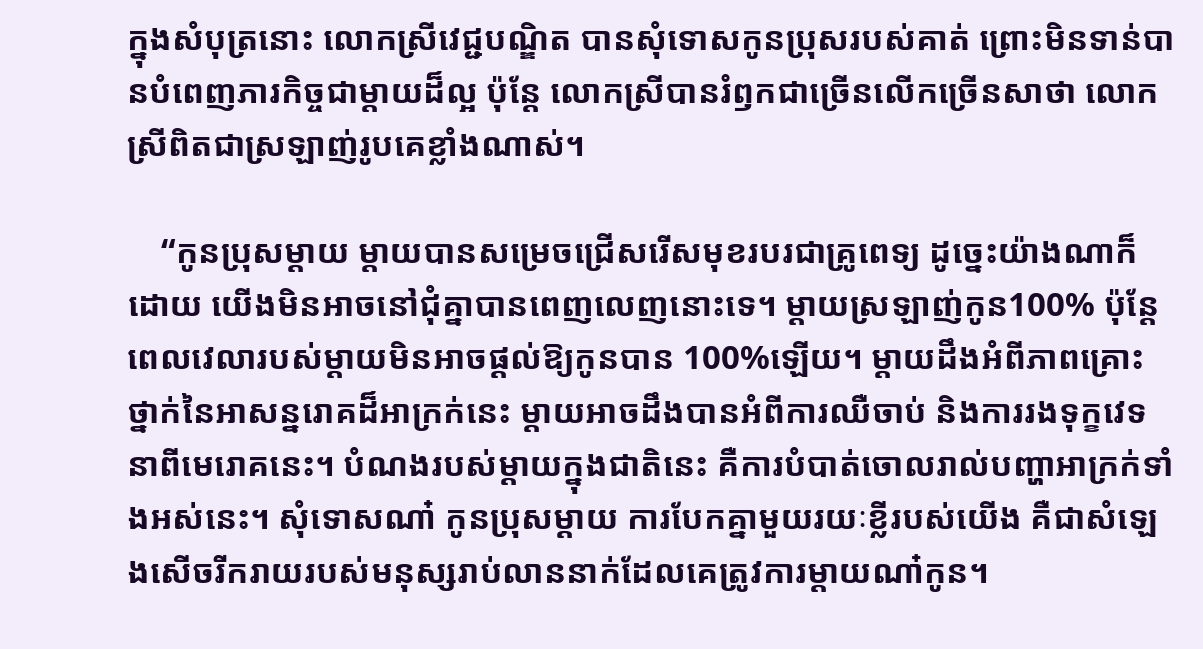ក្នុងសំបុត្រនោះ លោកស្រីវេជ្ជបណ្ឌិត បានសុំទោសកូនប្រុសរបស់គាត់ ព្រោះមិនទាន់បានបំពេញភារកិច្ចជាម្ដាយដ៏ល្អ ប៉ុន្តែ លោកស្រីបានរំឭកជាច្រើនលើកច្រើនសាថា លោកស្រីពិតជាស្រឡាញ់រូបគេខ្លាំងណាស់។

    “កូនប្រុសម្ដាយ ម្ដាយបានសម្រេចជ្រើសរើសមុខរបរជាគ្រូពេទ្យ ដូច្នេះយ៉ាងណាក៏ដោយ យើងមិនអាចនៅជុំគ្នាបានពេញលេញនោះទេ។ ម្ដាយស្រឡាញ់កូន100% ប៉ុន្តែ ពេលវេលារបស់ម្ដាយមិនអាចផ្ដល់ឱ្យកូនបាន 100%ឡើយ។ ម្ដាយដឹងអំពីភាពគ្រោះថ្នាក់នៃអាសន្នរោគដ៏អាក្រក់នេះ ម្ដាយអាចដឹងបានអំពីការឈឺចាប់ និងការរងទុក្ខវេទនាពីមេរោគនេះ។ បំណងរបស់ម្ដាយក្នុងជាតិនេះ គឺការបំបាត់ចោលរាល់បញ្ហាអាក្រក់ទាំងអស់នេះ។ សុំទោសណា៎ កូនប្រុសម្ដាយ ការបែកគ្នាមួយរយៈខ្លីរបស់យើង គឺជាសំឡេងសើចរីករាយរបស់មនុស្សរាប់លាននាក់ដែលគេត្រូវការម្ដាយណា៎កូន។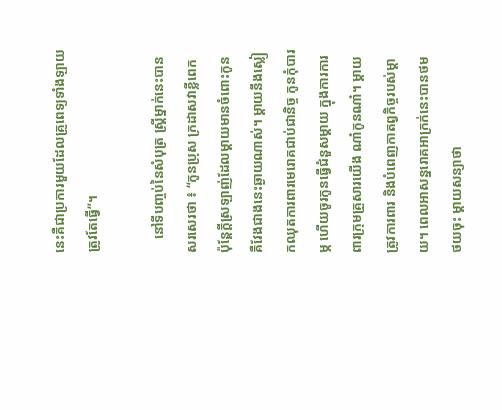នេះគឺជាប្រការមួយដែលគ្រូពេទ្យទាំងឡាយត្រូវតែធ្វើ”។

    នៅទីបញ្ចប់នៃសំបុត្រ ស្ត្រីម្នាក់នេះបានសរសេរថា ៖ “កូនប្រុស ក្រដាសវាខ្លីពេក ប៉ុន្តែក្ដីស្រឡាញ់ដែលម្ដាយមានចំពោះកូន គឺវែងជាងនេះឆ្ងាយណាស់។ ម្ដាយនឹងស្លៀកឈុតការពារមេរោគជាប់ជានិច្ច កូនកុំបារម្ភ ហើយចូរកូនធ្វើជំនួសម្ដាយ ក្នុងការការពារក្រុមគ្រួសារយើង ណា៎កូនណា៎។ ម្ដាយត្រូវការពារ និងបំពេញកាតព្វកិច្ចរបស់ម្ដាយ។ ពេលអាសន្នរោគអាក្រក់នេះបានថមថយចុះ ម្ដាយសន្យាថា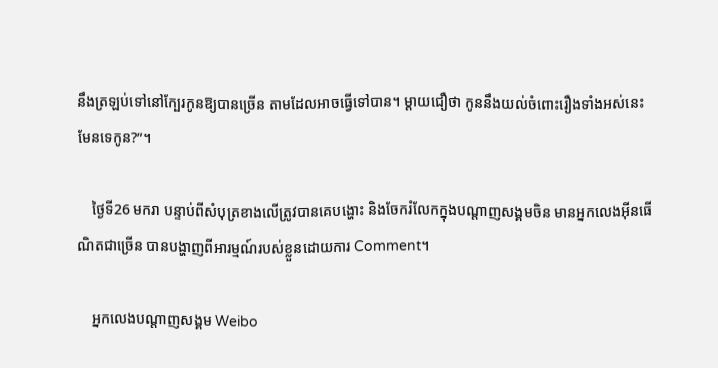នឹងត្រឡប់ទៅនៅក្បែរកូនឱ្យបានច្រើន តាមដែលអាចធ្វើទៅបាន។ ម្ដាយជឿថា កូននឹងយល់ចំពោះរឿងទាំងអស់នេះ មែនទេកូន?”។

    ថ្ងៃទី26 មករា បន្ទាប់ពីសំបុត្រខាងលើត្រូវបានគេបង្ហោះ និងចែករំលែកក្នុងបណ្ដាញសង្គមចិន មានអ្នកលេងអ៊ីនធើណិតជាច្រើន បានបង្ហាញពីអារម្មណ៍របស់ខ្លួនដោយការ Comment។

    អ្នកលេងបណ្ដាញសង្គម Weibo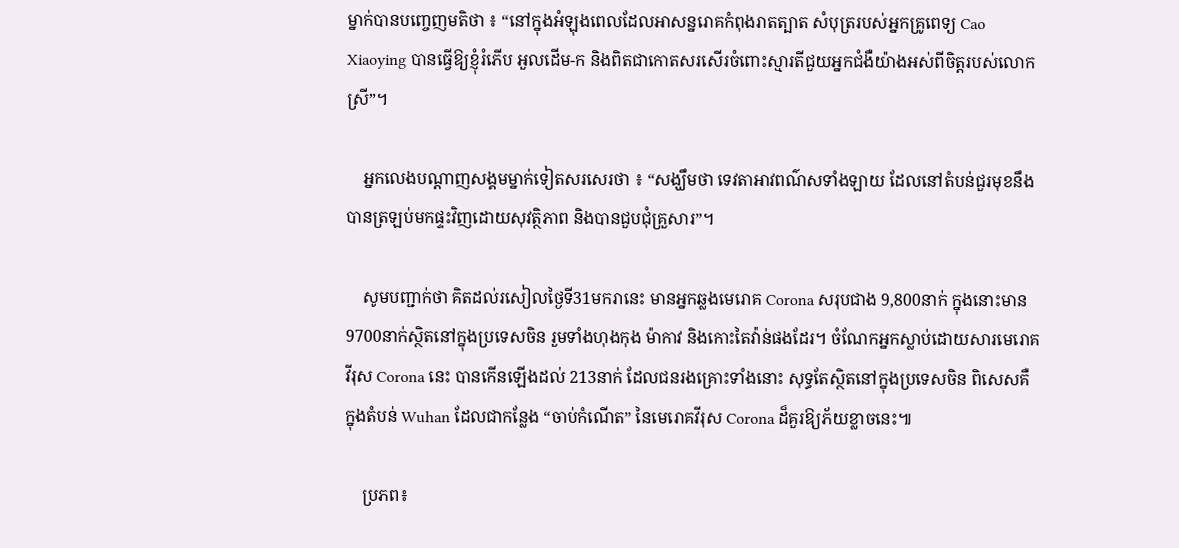ម្នាក់បានបញ្ចេញមតិថា ៖ “នៅក្នុងអំឡុងពេលដែលអាសន្នរោគកំពុងរាតត្បាត សំបុត្ររបស់អ្នកគ្រូពេទ្យ Cao Xiaoying បានធ្វើឱ្យខ្ញុំរំភើប អួលដើម-ក និងពិតជាកោតសរសើរចំពោះស្មារតីជួយអ្នកជំងឺយ៉ាងអស់ពីចិត្តរបស់លោកស្រី”។

    អ្នកលេងបណ្ដាញសង្គមម្នាក់ទៀតសរសេរថា ៖ “សង្ឃឹមថា ទេវតាអាវពណ៌សទាំងឡាយ ដែលនៅតំបន់ជួរមុខនឹងបានត្រឡប់មកផ្ទះវិញដោយសុវត្ថិភាព និងបានជួបជុំគ្រួសារ”។

    សូមបញ្ជាក់ថា គិតដល់រសៀលថ្ងៃទី31មករានេះ មានអ្នកឆ្លងមេរោគ Corona សរុបជាង 9,800នាក់ ក្នុងនោះមាន 9700នាក់ស្ថិតនៅក្នុងប្រទេសចិន រួមទាំងហុងកុង ម៉ាកាវ និងកោះតៃវ៉ាន់ផងដែរ។ ចំណែកអ្នកស្លាប់ដោយសារមេរោគវីរុស Corona នេះ បានកើនឡើងដល់ 213នាក់ ដែលជនរងគ្រោះទាំងនោះ សុទ្ធតែស្ថិតនៅក្នុងប្រទេសចិន ពិសេសគឺ ក្នុងតំបន់ Wuhan ដែលជាកន្លែង “ចាប់កំណើត” នៃមេរោគវីរុស Corona ដ៏គួរឱ្យភ័យខ្លាចនេះ៕

    ប្រភព៖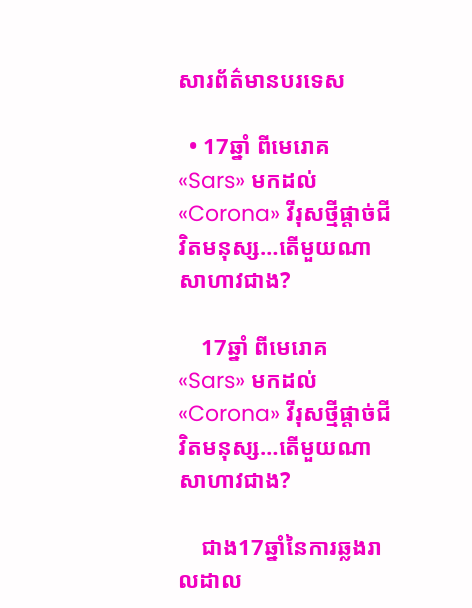សារព័ត៌មានបរទេស

  • 17ឆ្នាំ ពីមេរោគ «Sars» មកដល់ «Corona» វីរុសថ្មីផ្ដាច់ជីវិតមនុស្ស…តើមួយណាសាហាវជាង?

    17ឆ្នាំ ពីមេរោគ «Sars» មកដល់ «Corona» វីរុសថ្មីផ្ដាច់ជីវិតមនុស្ស…តើមួយណាសាហាវជាង?

    ជាង17ឆ្នាំនៃការឆ្លងរាលដាល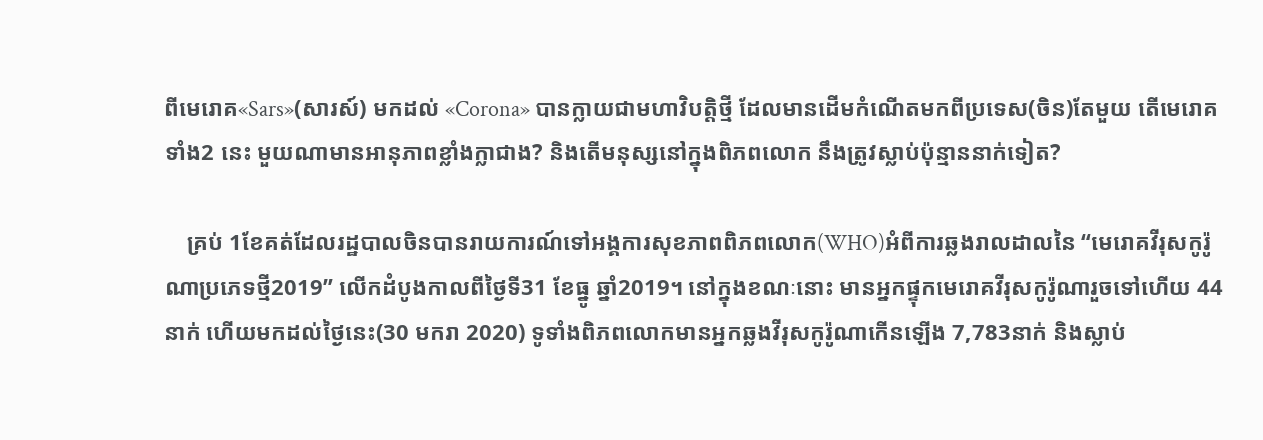ពីមេរោគ«Sars»(សារស៍) មកដល់ «Corona» បានក្លាយជាមហាវិបត្តិថ្មី ដែលមានដើមកំណើតមកពីប្រទេស(ចិន)តែមួយ តើមេរោគទាំង2 នេះ មួយណាមានអានុភាពខ្លាំងក្លាជាង? និងតើមនុស្សនៅក្នុងពិភពលោក នឹងត្រូវស្លាប់ប៉ុន្មាននាក់ទៀត?

    គ្រប់ 1ខែគត់ដែលរដ្ឋបាលចិនបានរាយការណ៍ទៅអង្គការសុខភាពពិភពលោក(WHO)អំពីការឆ្លងរាលដាលនៃ “មេរោគវីរុសកូរ៉ូណាប្រភេទថ្មី2019” លើកដំបូងកាលពីថ្ងៃទី31 ខែធ្នូ ឆ្នាំ2019។ នៅក្នុងខណៈនោះ មានអ្នកផ្ទុកមេរោគវីរុសកូរ៉ូណារួចទៅហើយ 44នាក់ ហើយមកដល់ថ្ងៃនេះ(30 មករា 2020) ទូទាំងពិភពលោកមានអ្នកឆ្លងវីរុសកូរ៉ូណាកើនឡើង 7,783នាក់ និងស្លាប់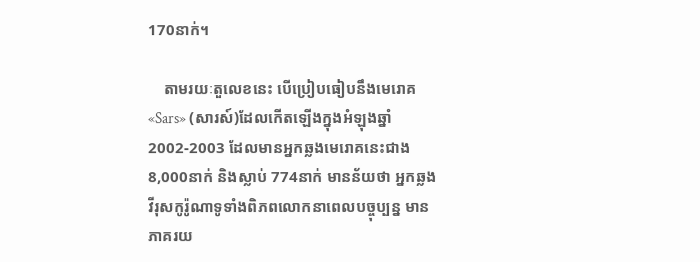170នាក់។

    តាមរយៈតួលេខនេះ បើប្រៀបធៀបនឹងមេរោគ«Sars» (សារស៍)ដែលកើតឡើងក្នុងអំឡុងឆ្នាំ2002-2003 ដែលមានអ្នកឆ្លងមេរោគនេះជាង 8,000នាក់ និងស្លាប់ 774នាក់ មានន័យថា អ្នកឆ្លងវីរុសកូរ៉ូណាទូទាំងពិភពលោកនាពេលបច្ចុប្បន្ន មានភាគរយ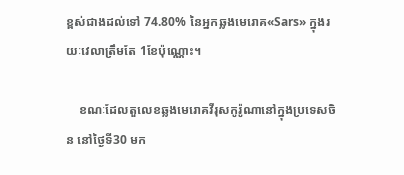ខ្ពស់ជាងដល់ទៅ 74.80% នៃអ្នកឆ្លងមេរោគ«Sars» ក្នុងរយៈវេលាត្រឹមតែ 1ខែប៉ុណ្ណោះ។

    ខណៈដែលតួលេខឆ្លងមេរោគវីរុសកូរ៉ូណានៅក្នុងប្រទេសចិន នៅថ្ងៃទី30 មក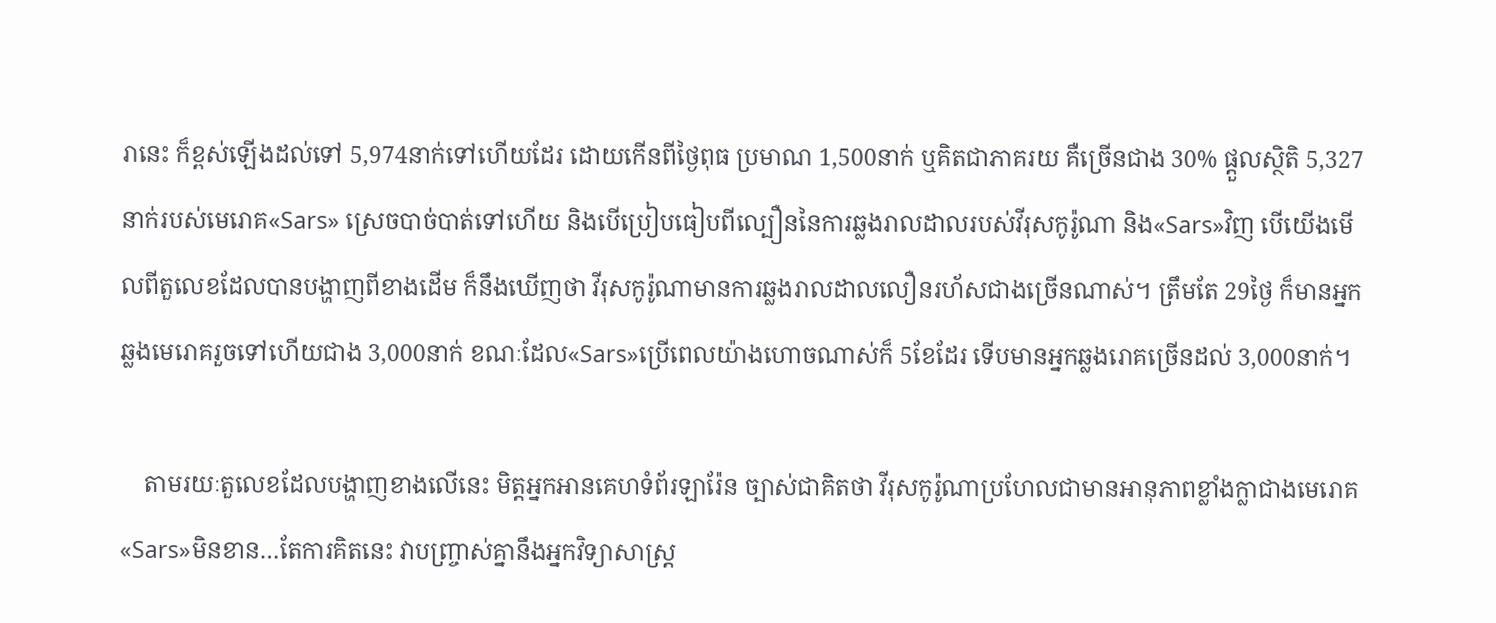រានេះ ក៏ខ្ពស់ឡើងដល់ទៅ 5,974នាក់ទៅហើយដែរ ដោយកើនពីថ្ងៃពុធ ប្រមាណ 1,500នាក់ ឬគិតជាភាគរយ គឺច្រើនជាង 30% ផ្ដួលស្ថិតិ 5,327នាក់របស់មេរោគ«Sars» ស្រេចបាច់បាត់ទៅហើយ និងបើប្រៀបធៀបពីល្បឿននៃការឆ្លងរាលដាលរបស់វីរុសកូរ៉ូណា និង«Sars»វិញ បើយើងមើលពីតួលេខដែលបានបង្ហាញពីខាងដើម ក៏នឹងឃើញថា វីរុសកូរ៉ូណាមានការឆ្លងរាលដាលលឿនរហ័សជាងច្រើនណាស់។ ត្រឹមតែ 29ថ្ងៃ ក៏មានអ្នកឆ្លងមេរោគរួចទៅហើយជាង 3,000នាក់ ខណៈដែល«Sars»ប្រើពេលយ៉ាងហោចណាស់ក៏ 5ខែដែរ ទើបមានអ្នកឆ្លងរោគច្រើនដល់ 3,000នាក់។

    តាមរយៈតួលេខដែលបង្ហាញខាងលើនេះ មិត្តអ្នកអានគេហទំព័រឡារ៉ែន ច្បាស់ជាគិតថា វីរុសកូរ៉ូណាប្រហែលជាមានអានុភាពខ្លាំងក្លាជាងមេរោគ«Sars»មិនខាន…តែការគិតនេះ វាបញ្ច្រាស់គ្នានឹងអ្នកវិទ្យាសាស្ត្រ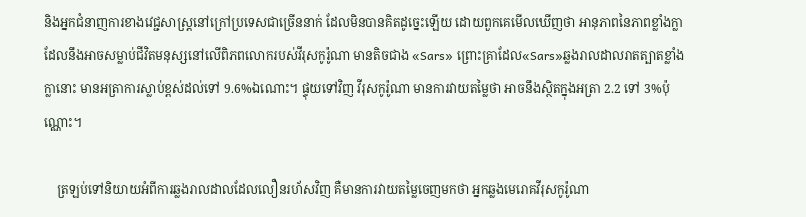និងអ្នកជំនាញការខាងវេជ្ជសាស្ត្រនៅក្រៅប្រទេសជាច្រើននាក់ ដែលមិនបានគិតដូច្នេះឡើយ ដោយពួកគេមើលឃើញថា អានុភាពនៃភាពខ្លាំងក្លាដែលនឹងអាចសម្លាប់ជីវិតមនុស្សនៅលើពិភពលោករបស់វីរុសកូរ៉ូណា មានតិចជាង «Sars» ព្រោះគ្រាដែល«Sars»ឆ្លងរាលដាលរាតត្បាតខ្លាំងក្លានោះ មានអត្រាការស្លាប់ខ្ពស់ដល់ទៅ 9.6%ឯណោះ។ ផ្ទុយទៅវិញ វីរុសកូរ៉ូណា មានការវាយតម្លៃថា អាចនឹងស្ថិតក្នុងអត្រា 2.2 ទៅ 3%ប៉ុណ្ណោះ។

    ត្រឡប់ទៅនិយាយអំពីការឆ្លងរាលដាលដែលលឿនរហ័សវិញ គឺមានការវាយតម្លៃចេញមកថា អ្នកឆ្លងមេរោគវីរុសកូរ៉ូណា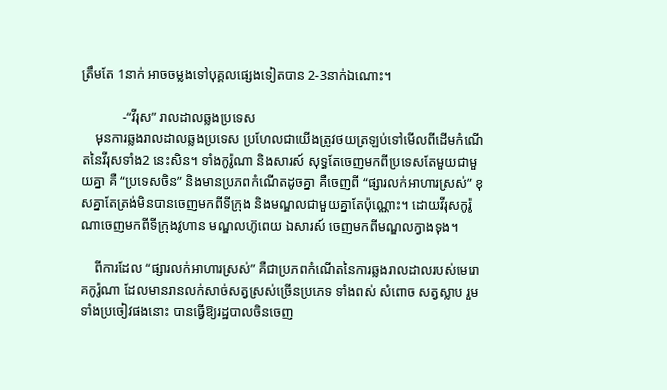ត្រឹមតែ 1នាក់ អាចចម្លងទៅបុគ្គលផ្សេងទៀតបាន 2-3នាក់ឯណោះ។

            -“វីរុស” រាលដាលឆ្លងប្រទេស
    មុនការឆ្លងរាលដាលឆ្លងប្រទេស ប្រហែលជាយើងត្រូវថយត្រឡប់ទៅមើលពីដើមកំណើតនៃវីរុសទាំង2 នេះសិន។ ទាំងកូរ៉ូណា និងសារស៍ សុទ្ធតែចេញមកពីប្រទេសតែមួយជាមួយគ្នា គឺ “ប្រទេសចិន” និងមានប្រភពកំណើតដូចគ្នា គឺចេញពី “ផ្សារលក់អាហារស្រស់” ខុសគ្នាតែត្រង់មិនបានចេញមកពីទីក្រុង និងមណ្ឌលជាមួយគ្នាតែប៉ុណ្ណោះ។ ដោយវីរុសកូរ៉ូណាចេញមកពីទីក្រុងវូហាន មណ្ឌលហ៊ូពេយ ឯសារស៍ ចេញមកពីមណ្ឌលក្វាងទុង។

    ពីការដែល “ផ្សារលក់អាហារស្រស់” គឺជាប្រភពកំណើតនៃការឆ្លងរាលដាលរបស់មេរោគកូរ៉ូណា ដែលមានរានលក់សាច់សត្វស្រស់ច្រើនប្រភេទ ទាំងពស់ សំពោច សត្វស្លាប រួមទាំងប្រចៀវផងនោះ បានធ្វើឱ្យរដ្ឋបាលចិនចេញ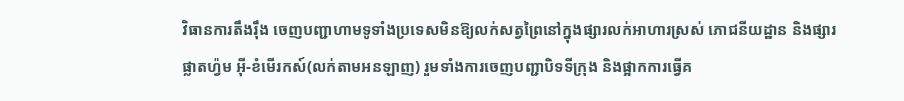វិធានការតឹងរ៉ឹង ចេញបញ្ជាហាមទូទាំងប្រទេសមិនឱ្យលក់សត្វព្រៃនៅក្នុងផ្សារលក់អាហារស្រស់ ភោជនីយដ្ឋាន និងផ្សារផ្លាតហ្វ៉ម អ៊ី-ខំមើរកស៍(លក់តាមអនឡាញ) រួមទាំងការចេញបញ្ជាបិទទីក្រុង និងផ្អាកការធ្វើគ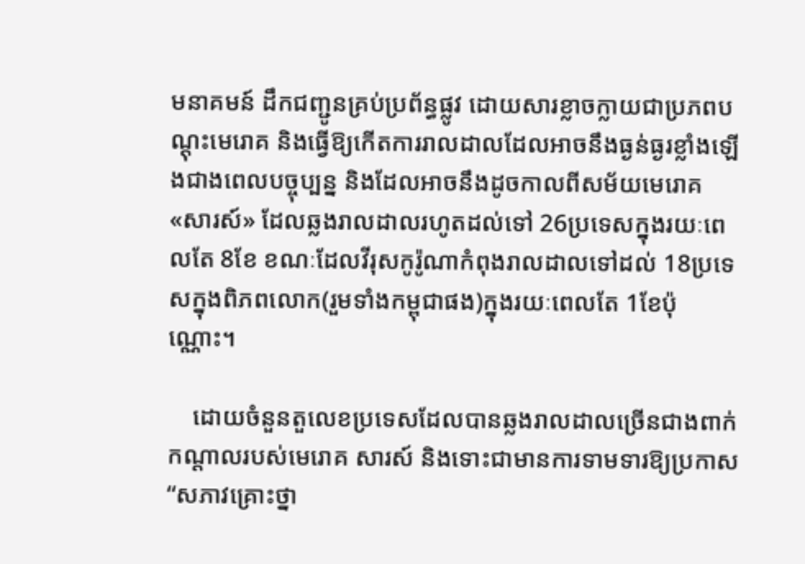មនាគមន៍ ដឹកជញ្ជូនគ្រប់ប្រព័ន្ធផ្លូវ ដោយសារខ្លាចក្លាយជាប្រភពបណ្ដុះមេរោគ និងធ្វើឱ្យកើតការរាលដាលដែលអាចនឹងធ្ងន់ធ្ងរខ្លាំងឡើងជាងពេលបច្ចុប្បន្ន និងដែលអាចនឹងដូចកាលពីសម័យមេរោគ «សារស៍» ដែលឆ្លងរាលដាលរហូតដល់ទៅ 26ប្រទេសក្នុងរយៈពេលតែ 8ខែ ខណៈដែលវីរុសកូរ៉ូណាកំពុងរាលដាលទៅដល់ 18ប្រទេសក្នុងពិភពលោក(រួមទាំងកម្ពុជាផង)ក្នុងរយៈពេលតែ 1ខែប៉ុណ្ណោះ។

    ដោយចំនួនតួលេខប្រទេសដែលបានឆ្លងរាលដាលច្រើនជាងពាក់កណ្ដាលរបស់មេរោគ សារស៍ និងទោះជាមានការទាមទារឱ្យប្រកាស “សភាវគ្រោះថ្នា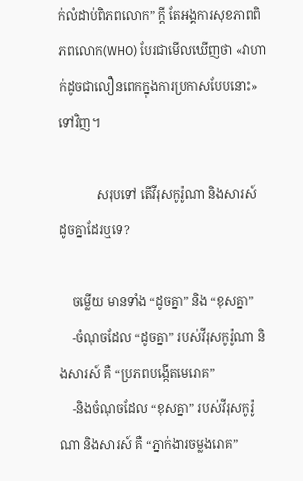ក់លំដាប់ពិភពលោក” ក្ដី តែអង្គការសុខភាពពិភពលោក(WHO) បែរជាមើលឃើញថា «វាហាក់ដូចជាលឿនពេកក្នុងការប្រកាសបែបនោះ» ទៅវិញ។

            សរុបទៅ តើវីរុសកូរ៉ូណា និងសារស៍ ដូចគ្នាដែរឬទេ?

    ចម្លើយ មានទាំង “ដូចគ្នា” និង “ខុសគ្នា”
    -ចំណុចដែល “ដូចគ្នា” របស់វីរុសកូរ៉ូណា និងសារស៍ គឺ “ប្រភពបង្កើតមេរោគ”
    -និងចំណុចដែល “ខុសគ្នា” របស់វីរុសកូរ៉ូណា និងសារស៍ គឺ “ភ្នាក់ងារចម្លងរោគ”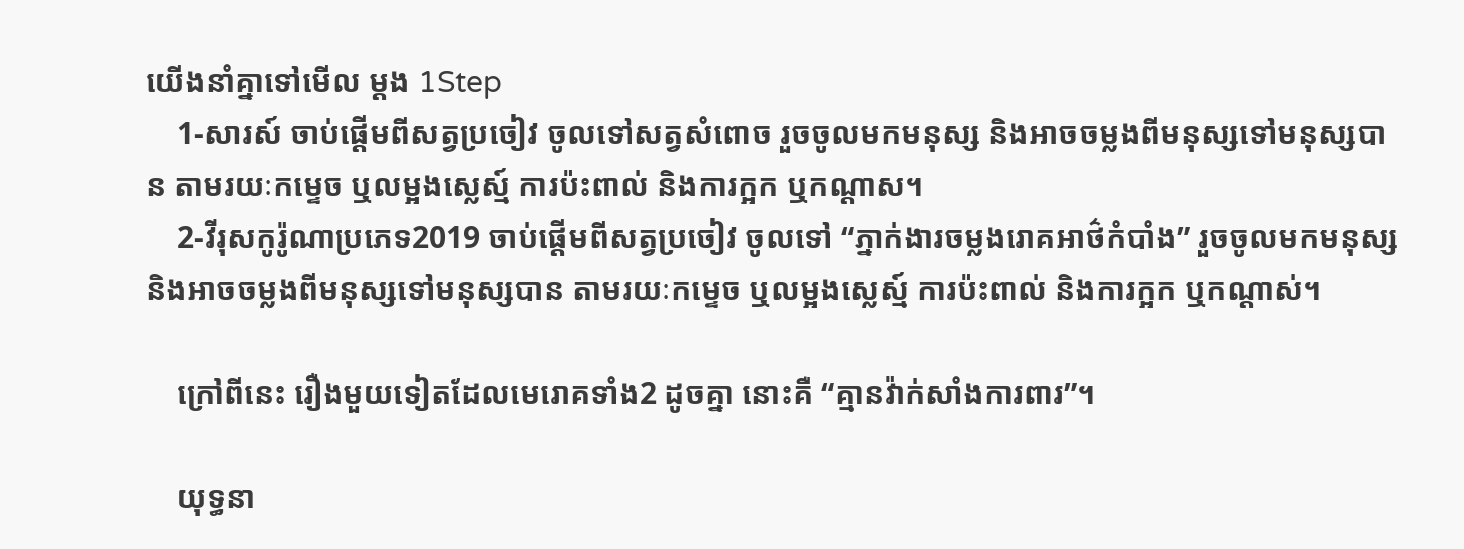យើងនាំគ្នាទៅមើល ម្ដង 1Step
    1-សារស៍ ចាប់ផ្ដើមពីសត្វប្រចៀវ ចូលទៅសត្វសំពោច រួចចូលមកមនុស្ស និងអាចចម្លងពីមនុស្សទៅមនុស្សបាន តាមរយៈកម្ទេច ឬលម្អងស្លេស្ម៍ ការប៉ះពាល់ និងការក្អក ឬកណ្ដាស។
    2-វីរុសកូរ៉ូណាប្រភេទ2019 ចាប់ផ្ដើមពីសត្វប្រចៀវ ចូលទៅ “ភ្នាក់ងារចម្លងរោគអាថ៌កំបាំង” រួចចូលមកមនុស្ស និងអាចចម្លងពីមនុស្សទៅមនុស្សបាន តាមរយៈកម្ទេច ឬលម្អងស្លេស្ម៍ ការប៉ះពាល់ និងការក្អក ឬកណ្ដាស់។

    ក្រៅពីនេះ រឿងមួយទៀតដែលមេរោគទាំង2 ដូចគ្នា នោះគឺ “គ្មានវ៉ាក់សាំងការពារ”។

    យុទ្ធនា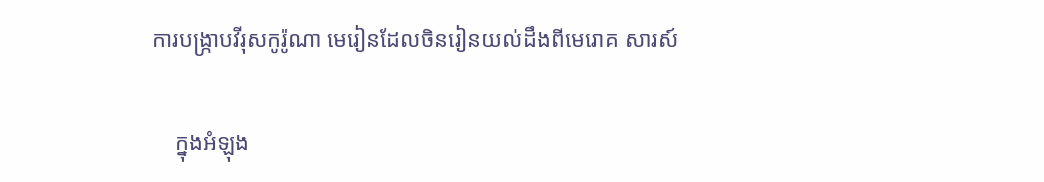ការបង្ក្រាបវីរុសកូរ៉ូណា មេរៀនដែលចិនរៀនយល់ដឹងពីមេរោគ សារស៍

    ក្នុងអំឡុង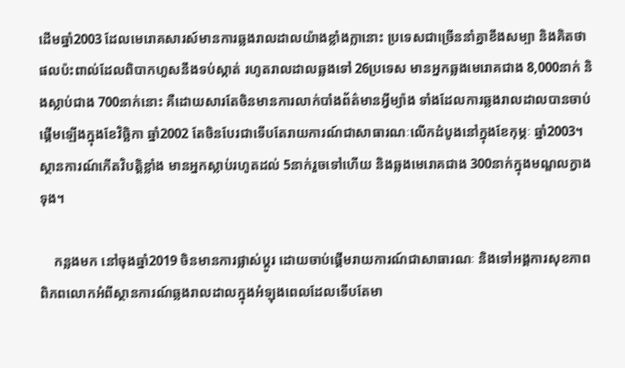ដើមឆ្នាំ2003 ដែលមេរោគសារស៍មានការឆ្លងរាលដាលយ៉ាងខ្លាំងក្លានោះ ប្រទេសជាច្រើននាំគ្នាខឹងសម្បា និងគិតថា ផលប៉ះពាល់ដែលពិបាកហួសនឹងទប់ស្កាត់ រហូតរាលដាលឆ្លងទៅ 26ប្រទេស មានអ្នកឆ្លងមេរោគជាង 8,000នាក់ និងស្លាប់ជាង 700នាក់នោះ គឺដោយសារតែចិនមានការលាក់បាំងព័ត៌មានអ្វីម្យ៉ាង ទាំងដែលការឆ្លងរាលដាលបានចាប់ផ្ដើមឡើងក្នុងខែវិច្ឆិកា ឆ្នាំ2002 តែចិនបែរជាទើបតែរាយការណ៍ជាសាធារណៈលើកដំបូងនៅក្នុងខែកុម្ភៈ ឆ្នាំ2003។ ស្ថានការណ៍កើតវិបត្តិខ្លាំង មានអ្នកស្លាប់រហូតដល់ 5នាក់រួចទៅហើយ និងឆ្លងមេរោគជាង 300នាក់ក្នុងមណ្ឌលក្វាងទុង។

    កន្លងមក នៅចុងឆ្នាំ2019 ចិនមានការផ្លាស់ប្ដូរ ដោយចាប់ផ្ដើមរាយការណ៍ជាសាធារណៈ និងទៅអង្គការសុខភាពពិភពលោកអំពីស្ថានការណ៍ឆ្លងរាលដាលក្នុងអំឡុងពេលដែលទើបតែមា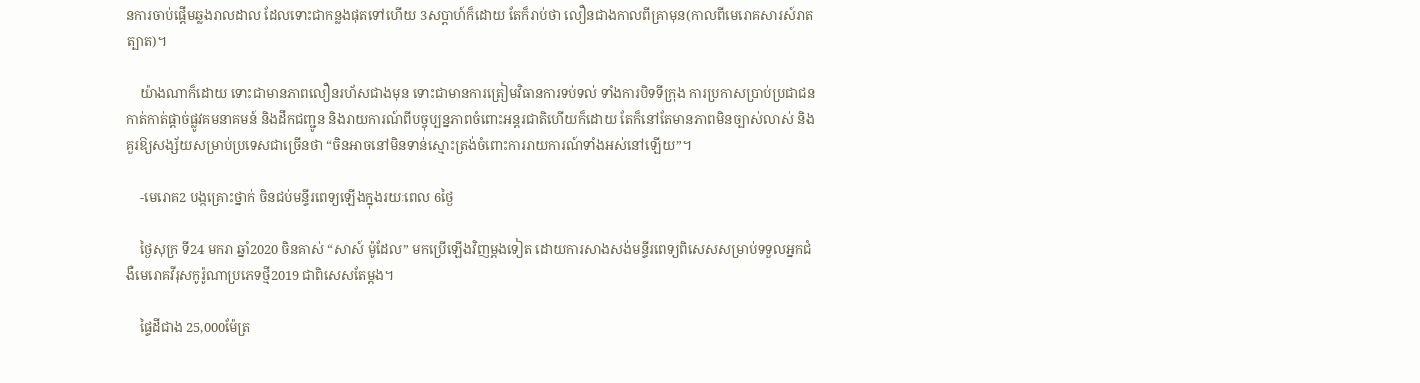នការចាប់ផ្ដើមឆ្លងរាលដាល ដែលទោះជាកន្លងផុតទៅហើយ 3សប្ដាហ៍ក៏ដោយ តែក៏រាប់ថា លឿនជាងកាលពីគ្រាមុន(កាលពីមេរោគសារស៍រាតត្បាត)។

    យ៉ាងណាក៏ដោយ ទោះជាមានភាពលឿនរហ័សជាងមុន ទោះជាមានការត្រៀមវិធានការទប់ទល់ ទាំងការបិទទីក្រុង ការប្រកាសប្រាប់ប្រជាជន កាត់កាត់ផ្ដាច់ផ្លូវគមនាគមន៍ និងដឹកជញ្ជូន និងរាយការណ៍ពីបច្ចុប្បន្នភាពចំពោះអន្តរជាតិហើយក៏ដោយ តែក៏នៅតែមានភាពមិនច្បាស់លាស់ និងគួរឱ្យសង្ស័យសម្រាប់ប្រទេសជាច្រើនថា “ចិនអាចនៅមិនទាន់ស្មោះត្រង់ចំពោះការរាយការណ៍ទាំងអស់នៅឡើយ”។

    -មេរោគ2 បង្កគ្រោះថ្នាក់ ចិនជប់មន្ទីរពេទ្យឡើងក្នុងរយៈពេល 6ថ្ងៃ

    ថ្ងៃសុក្រ ទី24 មករា ឆ្នាំ2020 ចិនគាស់ “សាស៍ ម៉ូដែល” មកប្រើឡើងវិញម្ដងទៀត ដោយការសាងសង់មន្ទីរពេទ្យពិសេសសម្រាប់ទទួលអ្នកជំងឺមេរោគវីរុសកូរ៉ូណាប្រភេទថ្មី2019 ជាពិសេសតែម្ដង។

    ផ្ទៃដីជាង 25,000ម៉ែត្រ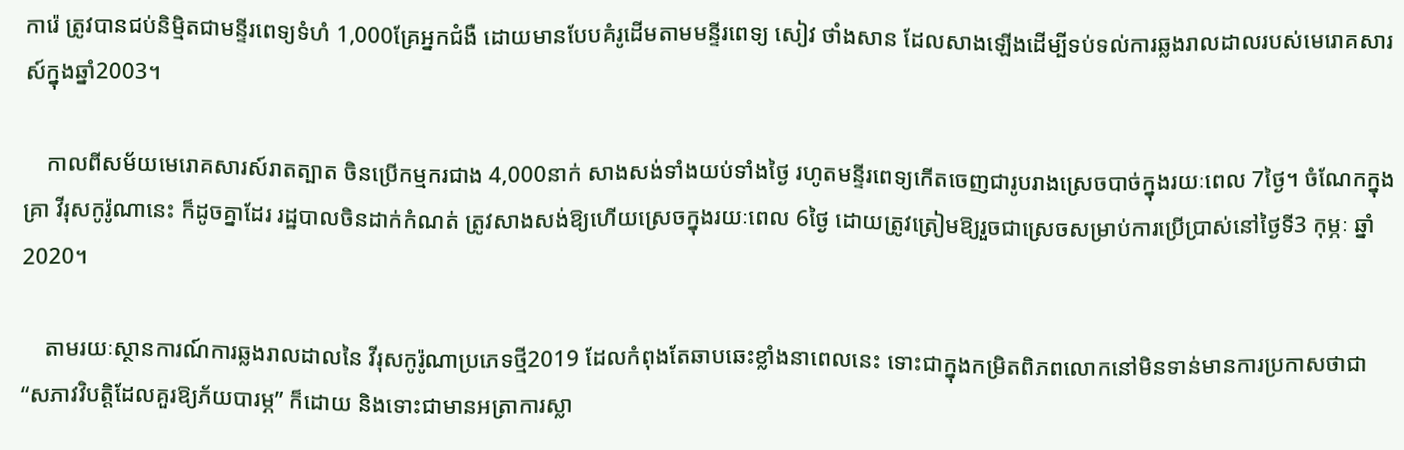ការ៉េ ត្រូវបានជប់និម្មិតជាមន្ទីរពេទ្យទំហំ 1,000គ្រែអ្នកជំងឺ ដោយមានបែបគំរូដើមតាមមន្ទីរពេទ្យ សៀវ ថាំងសាន ដែលសាងឡើងដើម្បីទប់ទល់ការឆ្លងរាលដាលរបស់មេរោគសារស៍ក្នុងឆ្នាំ2003។

    កាលពីសម័យមេរោគសារស៍រាតត្បាត ចិនប្រើកម្មករជាង 4,000នាក់ សាងសង់ទាំងយប់ទាំងថ្ងៃ រហូតមន្ទីរពេទ្យកើតចេញជារូបរាងស្រេចបាច់ក្នុងរយៈពេល 7ថ្ងៃ។ ចំណែកក្នុងគ្រា វីរុសកូរ៉ូណានេះ ក៏ដូចគ្នាដែរ រដ្ឋបាលចិនដាក់កំណត់ ត្រូវសាងសង់ឱ្យហើយស្រេចក្នុងរយៈពេល 6ថ្ងៃ ដោយត្រូវត្រៀមឱ្យរួចជាស្រេចសម្រាប់ការប្រើប្រាស់នៅថ្ងៃទី3 កុម្ភៈ ឆ្នាំ2020។

    តាមរយៈស្ថានការណ៍ការឆ្លងរាលដាលនៃ វីរុសកូរ៉ូណាប្រភេទថ្មី2019 ដែលកំពុងតែឆាបឆេះខ្លាំងនាពេលនេះ ទោះជាក្នុងកម្រិតពិភពលោកនៅមិនទាន់មានការប្រកាសថាជា “សភាវវិបត្តិដែលគួរឱ្យភ័យបារម្ភ” ក៏ដោយ និងទោះជាមានអត្រាការស្លា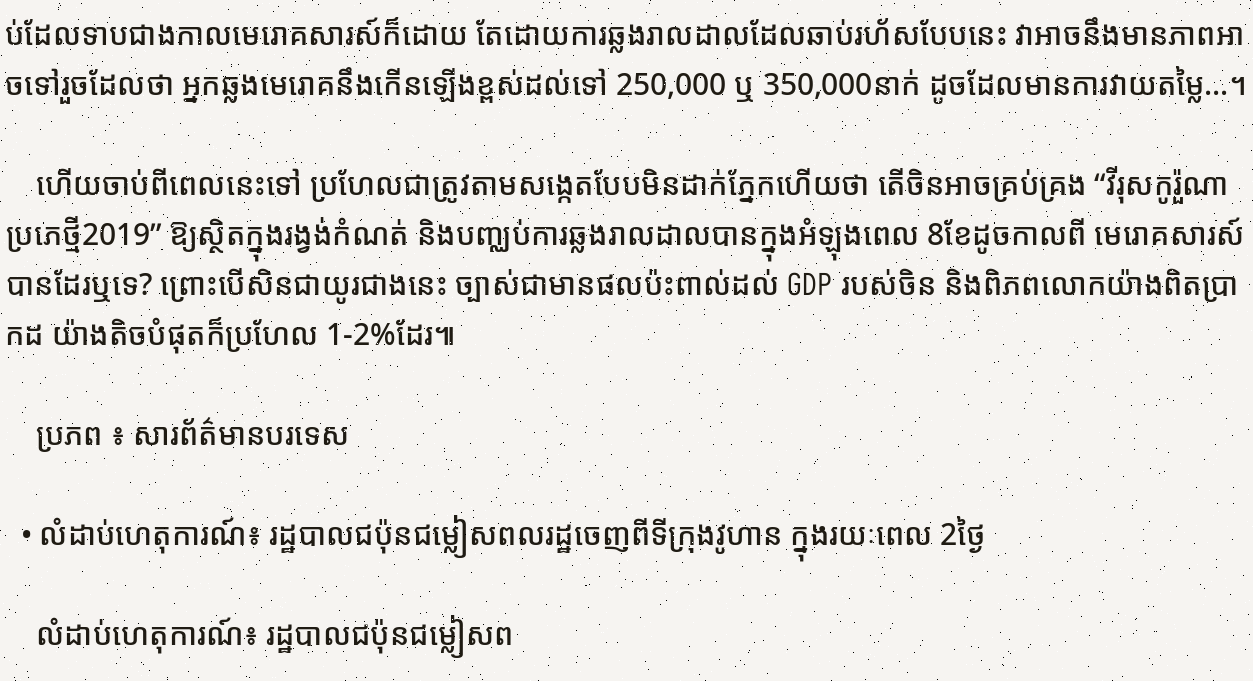ប់ដែលទាបជាងកាលមេរោគសារស៍ក៏ដោយ តែដោយការឆ្លងរាលដាលដែលឆាប់រហ័សបែបនេះ វាអាចនឹងមានភាពអាចទៅរួចដែលថា អ្នកឆ្លងមេរោគនឹងកើនឡើងខ្ពស់ដល់ទៅ 250,000 ឬ 350,000នាក់ ដូចដែលមានការវាយតម្លៃ…។

    ហើយចាប់ពីពេលនេះទៅ ប្រហែលជាត្រូវតាមសង្កេតបែបមិនដាក់ភ្នែកហើយថា តើចិនអាចគ្រប់គ្រង “វីរុសកូរ៉ួណាប្រភេថ្មី2019” ឱ្យស្ថិតក្នុងរង្វង់កំណត់ និងបញ្ឈប់ការឆ្លងរាលដាលបានក្នុងអំឡុងពេល 8ខែដូចកាលពី មេរោគសារស៍ បានដែរឬទេ? ព្រោះបើសិនជាយូរជាងនេះ ច្បាស់ជាមានផលប៉ះពាល់ដល់ GDP របស់ចិន និងពិភពលោកយ៉ាងពិតប្រាកដ យ៉ាងតិចបំផុតក៏ប្រហែល 1-2%ដែរ៕

    ប្រភព ៖ សារព័ត៌មានបរទេស

  • លំដាប់ហេតុការណ៍៖ រដ្ឋបាលជប៉ុនជម្លៀសពលរដ្ឋចេញពីទីក្រុងវូហាន ក្នុងរយៈពេល 2ថ្ងៃ

    លំដាប់ហេតុការណ៍៖ រដ្ឋបាលជប៉ុនជម្លៀសព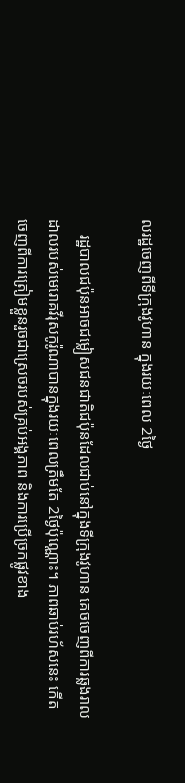លរដ្ឋចេញពីទីក្រុងវូហាន ក្នុងរយៈពេល 2ថ្ងៃ

    រដ្ឋបាលជប៉ុនអាចជម្លៀសជនជាតិជប៉ុនដែលជាប់នៅក្នុងទីក្រុងវូហាន គេចចេញពីការឆ្លងរាលដាលរបស់មេរោគវីរុសកូរ៉ូណាបានក្នុងរយៈពេលត្រឹមតែ 2ថ្ងៃប៉ុណ្ណោះ។ ភាពឆាប់រហ័សនេះ កើតចេញពីការត្រៀមខ្លួនរួចជាស្រេចរបស់គ្រប់អង្គភាព និងការប្រើច្រកផ្លូវខាង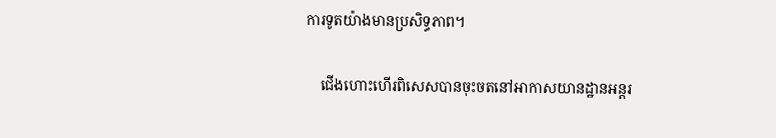ការទូតយ៉ាងមានប្រសិទ្ធភាព។

    ជើងហោះហើរពិសេសបានចុះចតនៅអាកាសយានដ្ឋានអន្តរ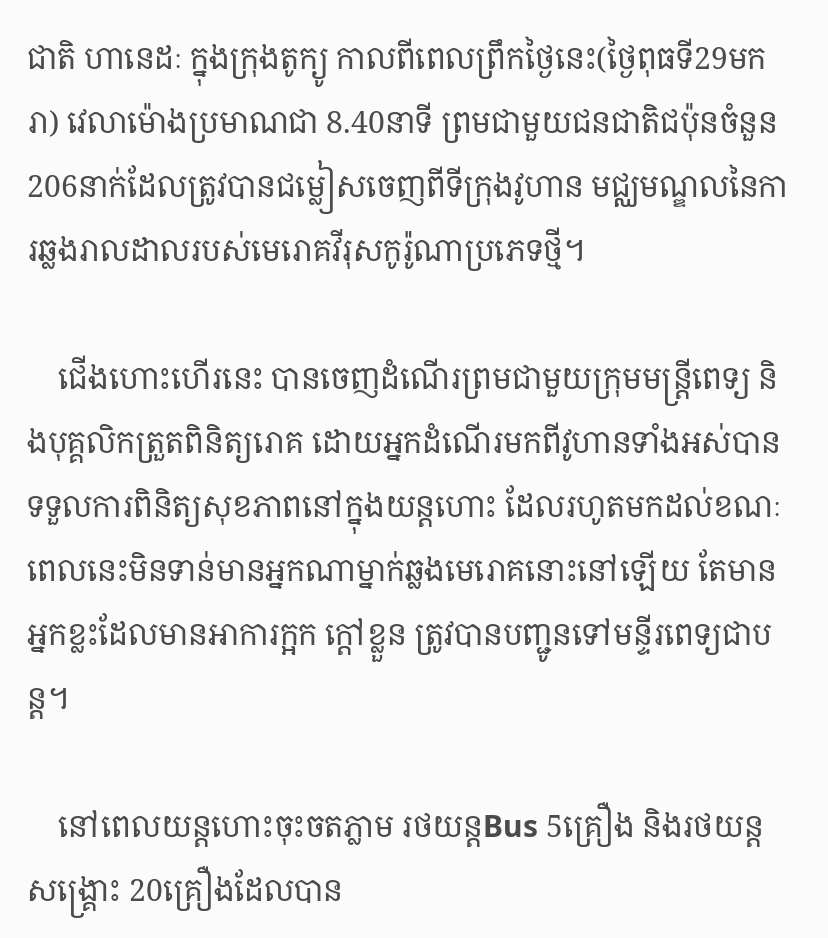ជាតិ ហានេដៈ ក្នុងក្រុងតូក្យូ កាលពីពេលព្រឹកថ្ងៃនេះ(ថ្ងៃពុធទី29មករា) វេលាម៉ោងប្រមាណជា 8.40នាទី ព្រមជាមួយជនជាតិជប៉ុនចំនួន 206នាក់ដែលត្រូវបានជម្លៀសចេញពីទីក្រុងវូហាន មជ្ឈមណ្ឌលនៃការឆ្លងរាលដាលរបស់មេរោគវីរុសកូរ៉ូណាប្រភេទថ្មី។

    ជើងហោះហើរនេះ បានចេញដំណើរព្រមជាមួយក្រុមមន្ត្រីពេទ្យ និងបុគ្គលិកត្រួតពិនិត្យរោគ ដោយអ្នកដំណើរមកពីវូហានទាំងអស់បានទទួលការពិនិត្យសុខភាពនៅក្នុងយន្តហោះ ដែលរហូតមកដល់ខណៈពេលនេះមិនទាន់មានអ្នកណាម្នាក់ឆ្លងមេរោគនោះនៅឡើយ តែមានអ្នកខ្លះដែលមានអាការក្អក ក្ដៅខ្លួន ត្រូវបានបញ្ជូនទៅមន្ទីរពេទ្យជាបន្ត។

    នៅពេលយន្តហោះចុះចតភ្លាម រថយន្តBus 5គ្រឿង និងរថយន្តសង្គ្រោះ 20គ្រឿងដែលបាន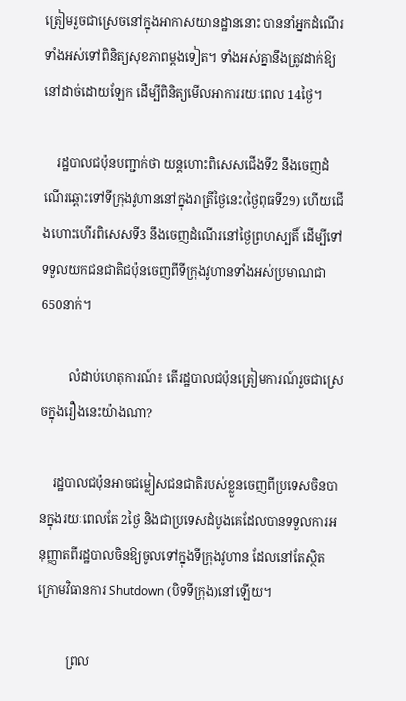ត្រៀមរួចជាស្រេចនៅក្នុងអាកាសយានដ្ឋាននោះ បាននាំអ្នកដំណើរទាំងអស់ទៅពិនិត្យសុខភាពម្ដងទៀត។ ទាំងអស់គ្នានឹងត្រូវដាក់ឱ្យនៅដាច់ដោយឡែក ដើម្បីពិនិត្យមើលអាការរយៈពេល 14ថ្ងៃ។

    រដ្ឋបាលជប៉ុនបញ្ជាក់ថា យន្តហោះពិសេសជើងទី2 នឹងចេញដំណើរឆ្ពោះទៅទីក្រុងវូហាននៅក្នុងរាត្រីថ្ងៃនេះ(ថ្ងៃពុធទី29) ហើយជើងហោះហើរពិសេសទី3 នឹងចេញដំណើរនៅថ្ងៃព្រហស្បតិ៍ ដើម្បីទៅទទួលយកជនជាតិជប៉ុនចេញពីទីក្រុងវូហានទាំងអស់ប្រមាណជា 650នាក់។

         លំដាប់ហេតុការណ៍៖ តើរដ្ឋបាលជប៉ុនត្រៀមការណ៍រួចជាស្រេចក្នុងរឿងនេះយ៉ាងណា?

    រដ្ឋបាលជប៉ុនអាចជម្លៀសជនជាតិរបស់ខ្លួនចេញពីប្រទេសចិនបានក្នុងរយៈពេលតែ 2ថ្ងៃ និងជាប្រទេសដំបូងគេដែលបានទទួលការអនុញ្ញាតពីរដ្ឋបាលចិនឱ្យចូលទៅក្នុងទីក្រុងវូហាន ដែលនៅតែស្ថិតក្រោមវិធានការ Shutdown (បិទទីក្រុង)នៅឡើយ។

         ព្រល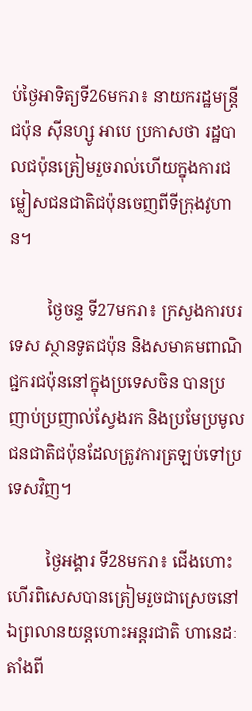ប់ថ្ងៃអាទិត្យទី26មករា៖ នាយករដ្ឋមន្ត្រីជប៉ុន ស៊ីនហ្សូ អាបេ ប្រកាសថា រដ្ឋបាលជប៉ុនត្រៀមរួចរាល់ហើយក្នុងការជម្លៀសជនជាតិជប៉ុនចេញពីទីក្រុងវូហាន។

         ថ្ងៃចន្ទ ទី27មករា៖ ក្រសួងការបរទេស ស្ថានទូតជប៉ុន និងសមាគមពាណិជ្ជករជប៉ុននៅក្នុងប្រទេសចិន បានប្រញាប់ប្រញាល់ស្វែងរក និងប្រមែប្រមូលជនជាតិជប៉ុនដែលត្រូវការត្រឡប់ទៅប្រទេសវិញ។

         ថ្ងៃអង្គារ ទី28មករា៖ ជើងហោះហើរពិសេសបានត្រៀមរួចជាស្រេចនៅឯព្រលានយន្តហោះអន្តរជាតិ ហានេដៈតាំងពី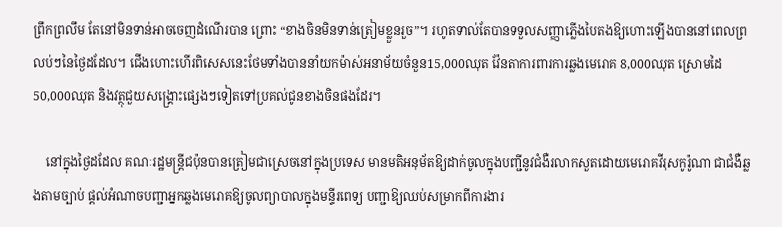ព្រឹកព្រលឹម តែនៅមិនទាន់អាចចេញដំណើរបាន ព្រោះ “ខាងចិនមិនទាន់ត្រៀមខ្លួនរួច”។ រហូតទាល់តែបានទទួលសញ្ញាភ្លើងបៃតងឱ្យហោះឡើងបាននៅពេលព្រលប់ៗនៃថ្ងៃដដែល។ ជើងហោះហើរពិសេសនេះថែមទាំងបាននាំយកម៉ាស់អនាម័យចំនួន15,000ឈុត វ៉ែនតាការពារការឆ្លងមេរោគ 8,000ឈុត ស្រោមដៃ 50,000ឈុត និងវត្ថុជួយសង្គ្រោះផ្សេងៗទៀតទៅប្រគល់ជូនខាងចិនផងដែរ។

    នៅក្នុងថ្ងៃដដែល គណៈរដ្ឋមន្ត្រីជប៉ុនបានត្រៀមជាស្រេចនៅក្នុងប្រទេស មានមតិអនុម័តឱ្យដាក់ចូលក្នុងបញ្ជីនូវជំងឺរលាកសួតដោយមេរោគវីរុសកូរ៉ូណា ជាជំងឺឆ្លងតាមច្បាប់ ផ្ដល់អំណាចបញ្ជាអ្នកឆ្លងមេរោគឱ្យចូលព្យាបាលក្នុងមន្ទីរពេទ្យ បញ្ជាឱ្យឈប់សម្រាកពីការងារ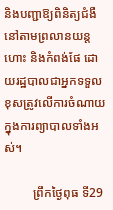និងបញ្ជាឱ្យពិនិត្យជំងឺនៅតាមព្រលានយន្តហោះ និងកំពង់ផែ ដោយរដ្ឋបាលជាអ្នកទទួលខុសត្រូវលើការចំណាយក្នុងការព្យាបាលទាំងអស់។

         ព្រឹកថ្ងៃពុធ ទី29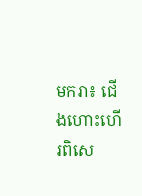មករា៖ ជើងហោះហើរពិសេ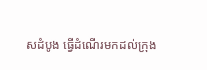សដំបូង ធ្វើដំណើរមកដល់ក្រុង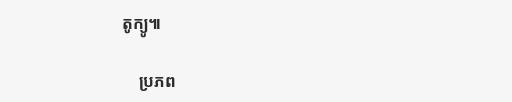តូក្យូ៕

    ប្រភព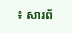៖ សារព័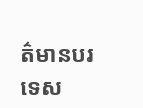ត៌មានបរទេស